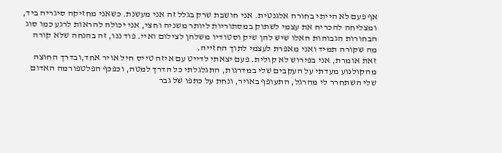אף פעם לא הייתי בחורה אלגנטית. אני חושבת שרק בגלל זה אני מעשנת. כשאני מחזיקה סיגריה ביד, ומצליחה להכריח את עצמי לשתוק במסתוריות ליותר משניה וחצי, אני יכולה להראות לרגע כמו סוג הבחורות הגבוהות האלו שיש להן שיק וסטודיו משלהן לצילום ואיי. פוד ננו, זה בהנחה שלא קורה מה שקורה תמיד ואני מאפרת לעצמי לתוך החזייה.
זאת אומרת, אני בפירוש לא קולית. פעם יצאתי לדייט עם איזה טייס חיל אויר אחד,ובדרך החוצה מהקולנוע מעדתי על העקבים שלי במדרגות, התגלגלתי כל הדרך למטה, וכפכף הפלטפורמה האדום שלי השתחרר לי מהרגל, התעופף באויר, ונחת על כתפו של גבר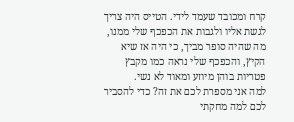קרח ומכובד שעמד לידי. הטייס היה צריך לגשת אליו ולגבות את הכפכף שלי ממנו, מה שהיה סופר מביך, כי היה אז שיא הקיץ, והכפכף שלי נראה כמו מקבץ פטריות בוהן מיוזע ומאוד לא נשי.
למה אני מספרת לכם את זה? כדי להסביר לכם למה מחקתי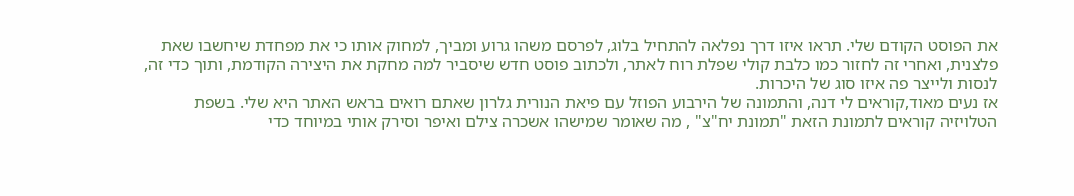את הפוסט הקודם שלי. תראו איזו דרך נפלאה להתחיל בלוג, לפרסם משהו גרוע ומביך, למחוק אותו כי את מפחדת שיחשבו שאת פלצנית, ואחרי זה לחזור כמו כלבת קולי שפלת רוח לאתר, ולכתוב פוסט חדש שיסביר למה מחקת את היצירה הקודמת, ותוך כדי זה, לנסות ולייצר פה איזו סוג של היכרות.
אז נעים מאוד,קוראים לי דנה, והתמונה של הירבוע הפוזל עם פיאת הנורית גלרון שאתם רואים בראש האתר היא שלי. בשפת הטלויזיה קוראים לתמונת הזאת "תמונת יח"צ" , מה שאומר שמישהו אשכרה צילם ואיפר וסירק אותי במיוחד כדי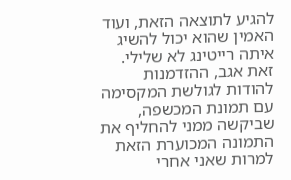להגיע לתוצאה הזאת, ועוד האמין שהוא יכול להשיג איתה רייטינג לא שלילי. זאת אגב, ההזדמנות להודות לגולשת המקסימה עם תמונת המכשפה, שביקשה ממני להחליף את התמונה המכוערת הזאת למרות שאני אחרי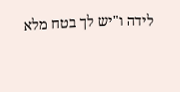לידה ו"יש לך בטח מלא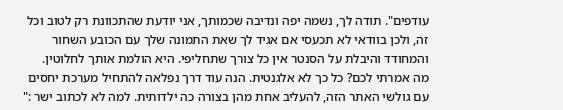עודפים". תודה לך, נשמה יפה ונדיבה שכמותך, אני יודעת שהתכוונת רק לטוב וכל זה, ולכן בוודאי לא תכעסי אם אגיד לך שאת התמונה שלך עם הכובע השחור והמחודד והיבלת על הסנטר אין כל צורך שתחליפי. היא הולמת אותך לחלוטין.
מה אמרתי לכם? כל כך לא אלגנטית. הנה עוד דרך נפלאה להתחיל מערכת יחסים עם גולשי האתר הזה, להעליב אחת מהן בצורה כה ילדותית. למה לא לכתוב ישר :"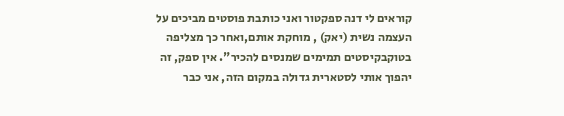קוראים לי דנה ספקטור ואני כותבת פוסטים מביכים על העצמה נשית (יאק) , מוחקת אותם,ואחר כך מצליפה בטוקבקיסטים תמימים שמנסים להכיר". אין ספק, זה יהפוך אותי לסטארית גדולה במקום הזה, אני כבר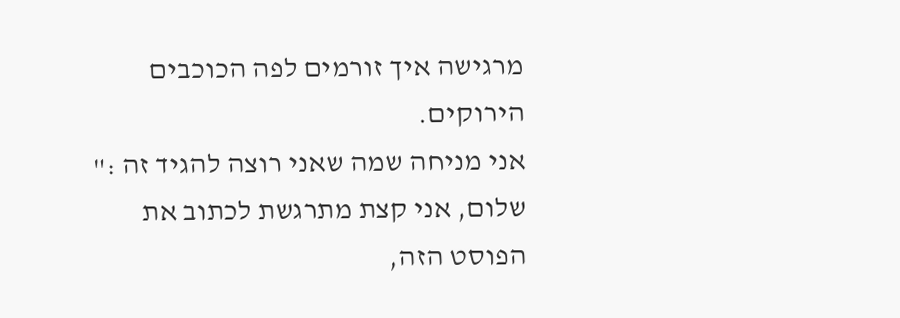מרגישה איך זורמים לפה הכוכבים הירוקים.
אני מניחה שמה שאני רוצה להגיד זה :" שלום, אני קצת מתרגשת לכתוב את הפוסט הזה,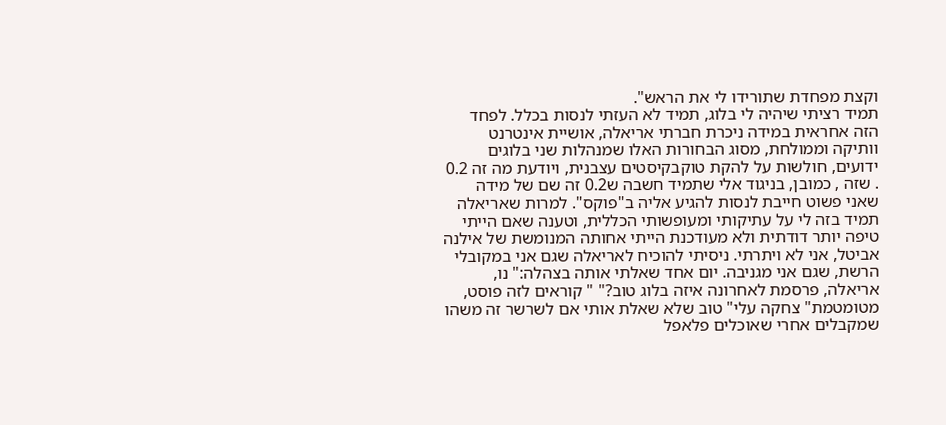וקצת מפחדת שתורידו לי את הראש".
תמיד רציתי שיהיה לי בלוג, תמיד לא העזתי לנסות בכלל. לפחד הזה אחראית במידה ניכרת חברתי אריאלה, אושיית אינטרנט וותיקה וממולחת, מסוג הבחורות האלו שמנהלות שני בלוגים ידועים, חולשות על להקת טוקבקיסטים עצבנית, ויודעת מה זה 0.2 . שזה , כמובן, בניגוד אלי שתמיד חשבה ש0.2 זה שם של מידה שאני פשוט חייבת לנסות להגיע אליה ב"פוקס". למרות שאריאלה תמיד בזה לי על עתיקותי ומעופשותי הכללית, וטענה שאם הייתי טיפה יותר דודתית ולא מעודכנת הייתי אחותה המנומשת של אילנה אביטל, אני לא ויתרתי. ניסיתי להוכיח לאריאלה שגם אני במקובלי הרשת, שגם אני מגניבה. יום אחד שאלתי אותה בצהלה:" נו, אריאלה, פרסמת לאחרונה איזה בלוג טוב?" " קוראים לזה פוסט, מטומטמת" צחקה עלי" טוב שלא שאלת אותי אם לשרשר זה משהו שמקבלים אחרי שאוכלים פלאפל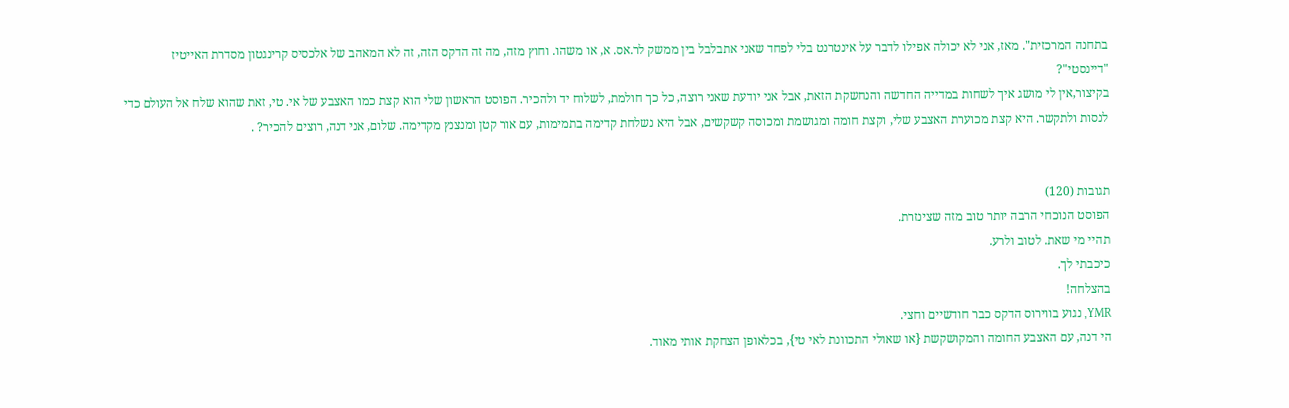בתחנה המרכזית". מאז, אני לא יכולה אפילו לדבר על אינטרנט בלי לפחד שאני אתבלבל בין ממשק לר.אס. א, או משהו. וחוץ מזה, מה זה הדקס הזה, זה לא המאהב של אלכסיס קרינגטון מסדרת האייטיז "דיינסטי"?
בקיצור,אין לי מושג איך לשחות במדייה החדשה והנחשקת הזאת, אבל אני יודעת שאני רוצה, כל כך חולמת, לשלוח יד ולהכיר. הפוסט הראשון שלי הוא קצת כמו האצבע של אי. טי, זאת שהוא שלח אל העולם כדי לנסות ולתקשר. היא קצת מכוערת האצבע שלי, וקצת חומה ומגושמת ומכוסה קשקשים, אבל היא נשלחת קדימה בתמימות, עם אור קטן ומנצנץ מקדימה. שלום, אני דנה, רוצים להכיר? .


תגובות (120)
הפוסט הנוכחי הרבה יותר טוב מזה שצינזרת.
תהיי מי שאת. לטוב ולרע.
כיכבתי לך.
בהצלחה!
YMR, נגוע בווירוס הדקס כבר חודשיים וחצי.
הי דנה, עם האצבע החומה והמקושקשת {או שאולי התכוונת לאי טי}, בכלאופן הצחקת אותי מאוד.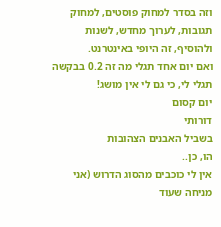וזה בסדר למחוק פוסטים, למחוק תגובות, לערוך מחדש, לשנות ולהוסיף, זה היופי באינטרנט.
ואם יום אחד תגלי מה זה 0.2 בבקשה תגלי לי, כי גם לי אין מושג!
יום קסום
דורותי
בשביל האבנים הצהובות
הו, כן..
אין לי כוכבים מהסוג הדרוש (אני מניחה שעוד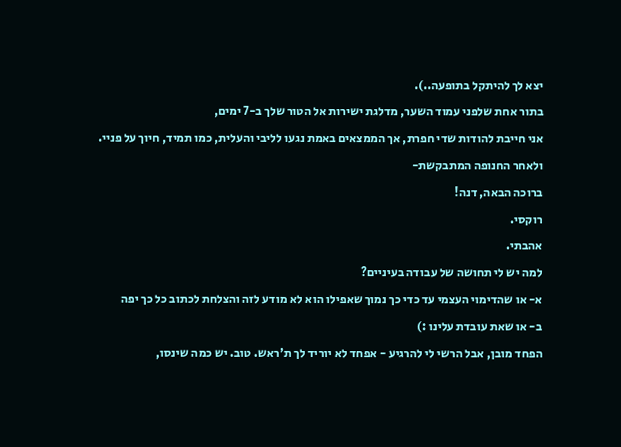יצא לך להיתקל בתופעה..).
בתור אחת שלפני עמוד השער, מדלגת ישירות אל הטור שלך ב-7 ימים,
אני חייבת להודות שדי חפרת, אך הממצאים באמת נגעו לליבי והעלית, כמו תמיד, חיוך על פניי.
ולאחר החנופה המתבקשת-
ברוכה הבאה, דנה!
רוקסי.
אהבתי.
למה יש לי תחושה של עבודה בעיניים?
א- או שהדימוי העצמי עד כדי כך נמוך שאפילו הוא לא מודע לזה והצלחת לכתוב כל כך יפה
ב- או שאת עובדת עלינו :)
הפחד מובן, אבל הרשי לי להרגיע - אפחד לא יוריד לך ת'ראש. טוב. יש כמה שינסו,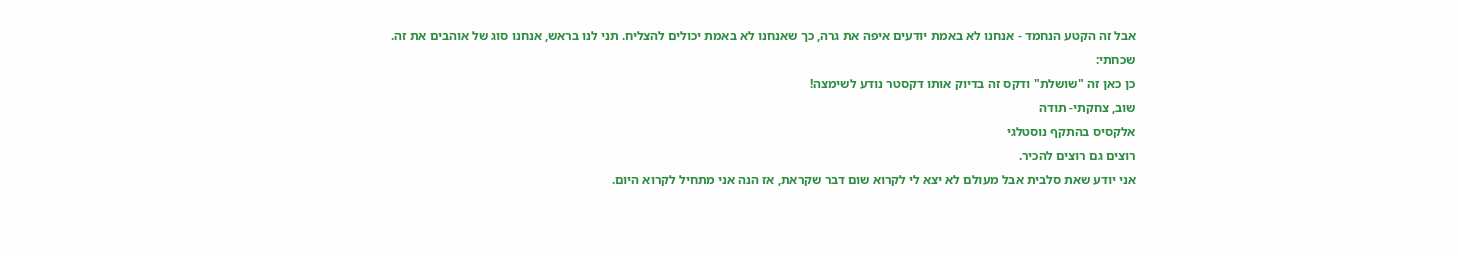אבל זה הקטע הנחמד - אנחנו לא באמת יודעים איפה את גרה, כך שאנחנו לא באמת יכולים להצליח. תני לנו בראש, אנחנו סוג של אוהבים את זה.
שכחתי:
כן כאן זה "שושלת" ודקס זה בדיוק אותו דקסטר נודע לשימצה!
שוב, צחקתי- תודה
אלקסיס בהתקף נוסטלגי
רוצים גם רוצים להכיר.
אני יודע שאת סלבית אבל מעולם לא יצא לי לקרוא שום דבר שקראת, אז הנה אני מתחיל לקרוא היום.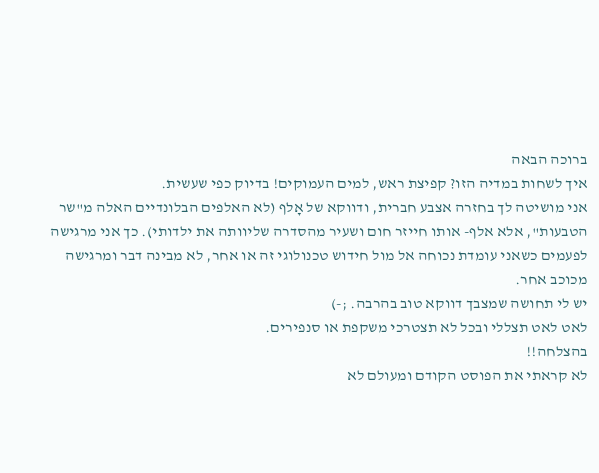ברוכה הבאה
איך לשחות במדיה הזו? קפיצת ראש, למים העמוקים! בדיוק כפי שעשית.
אני מושיטה לך בחזרה אצבע חברית, ודווקא של אָלף (לא האלפים הבלונדיים האלה מ"שר הטבעות", אלא אלף- אותו חייזר חום ושעיר מהסדרה שליוותה את ילדותי). כך אני מרגישה לפעמים כשאני עומדת נכוחה אל מול חידוש טכנולוגי זה או אחר, לא מבינה דבר ומרגישה מכוכב אחר.
יש לי תחושה שמצבך דווקא טוב בהרבה. ;-)
לאט לאט תצללי ובכל לא תצטרכי משקפת או סנפירים.
בהצלחה!!
לא קראתי את הפוסט הקודם ומעולם לא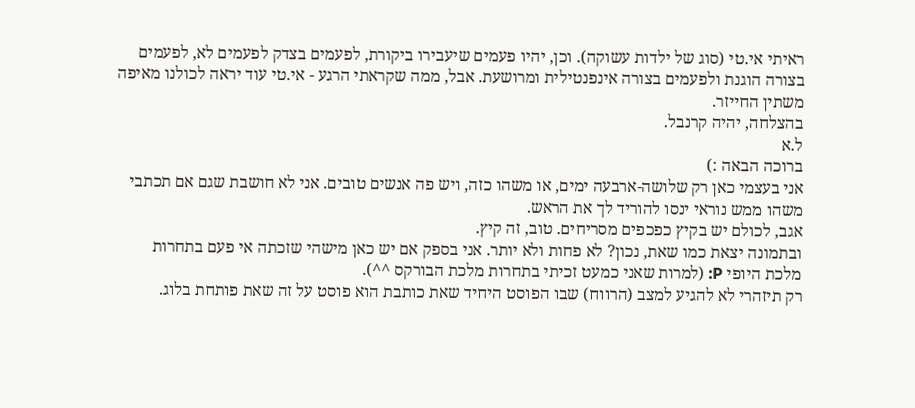ראיתי אי.טי (סוג של ילדות עשוקה). וכן, יהיו פעמים שיעבירו ביקורת, לפעמים בצדק לפעמים לא, לפעמים בצורה הוגנת ולפעמים בצורה אינפנטילית ומרושעת. אבל, ממה שקראתי הרגע - אי.טי עוד יראה לכולנו מאיפה משתין החייזר.
בהצלחה, יהיה קרנבל.
ל.א
ברוכה הבאה :)
אני בעצמי כאן רק שלושה-ארבעה ימים, או משהו כזה, ויש פה אנשים טובים. אני לא חושבת שגם אם תכתבי משהו ממש נוראי ינסו להוריד לך את הראש.
אגב, לכולם יש בקיץ כפכפים מסריחים. טוב, זה קיץ.
ובתמונה יצאת כמו שאת, נכון? לא פחות ולא יותר. אני בספק אם יש כאן מישהי שזכתה אי פעם בתחרות מלכת היופי P: (למרות שאני כמעט זכיתי בתחרות מלכת הבורקס ^^).
רק תיזהרי לא להגיע למצב (הרווח) שבו הפוסט היחיד שאת כותבת הוא פוסט על זה שאת פותחת בלוג.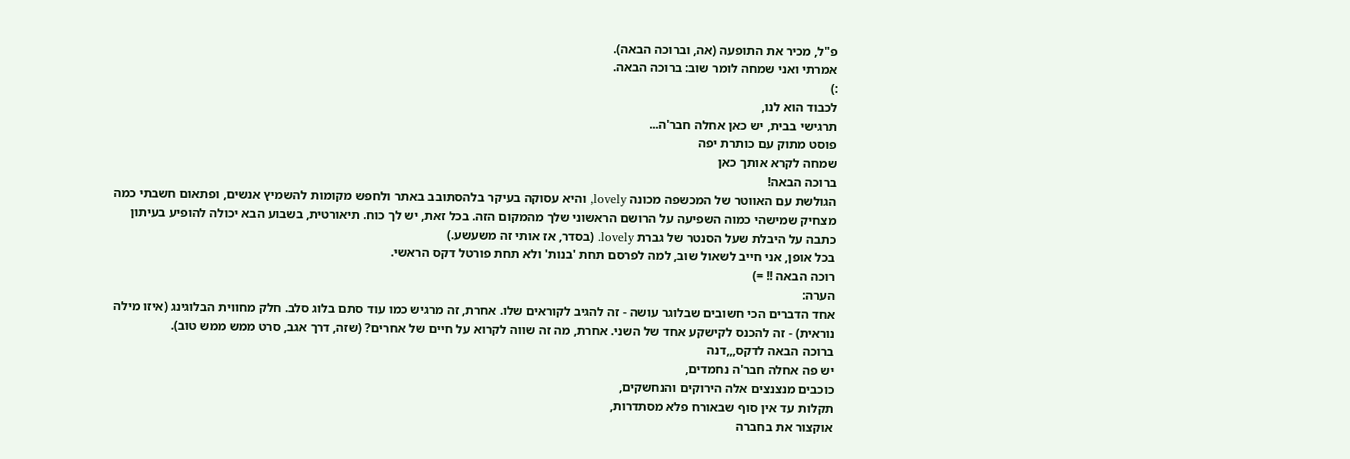פ"ל, מכיר את התופעה (אה, וברוכה הבאה).
אמרתי ואני שמחה לומר שוב: ברוכה הבאה.
:)
לכבוד הוא לנו,
תרגישי בבית, יש כאן אחלה חבר'ה...
פוסט מתוק עם כותרת יפה
שמחה לקרא אותך כאן
ברוכה הבאה!
הגולשת עם האווטר של המכשפה מכונה lovely, והיא עסוקה בעיקר בלהסתובב באתר ולחפש מקומות להשמיץ אנשים, ופתאום חשבתי כמה מצחיק שמישהי כמוה השפיעה על הרושם הראשוני שלך מהמקום הזה. בכל זאת, יש לך כוח. תיאורטית, בשבוע הבא יכולה להופיע בעיתון כתבה על היבלת שעל הסנטר של גברת lovely. (בסדר, אז אותי זה משעשע.)
בכל אופן, אני חייב לשאול שוב, למה לפרסם תחת 'בנות' ולא תחת פורטל דקס הראשי.
רוכה הבאה !! =)
הערה:
אחד הדברים הכי חשובים שבלוגר עושה - זה להגיב לקוראים שלו. אחרת, זה מרגיש כמו עוד סתם בלוג סלב. חלק מחווית הבלוגינג (איזו מילה נוראית) - זה להכנס לקישקע אחד של השני. אחרת, מה זה שווה לקרוא על חיים של אחרים? (שזה, דרך אגב, סרט ממש ממש טוב).
ברוכה הבאה לדקס,,,דנה
יש פה אחלה חבר'ה נחמדים,
כוכבים מנצנצים אלה הירוקים והנחשקים,
תקלות עד אין סוף שבאורח פלא מסתדרות,
אוקצור את בחברה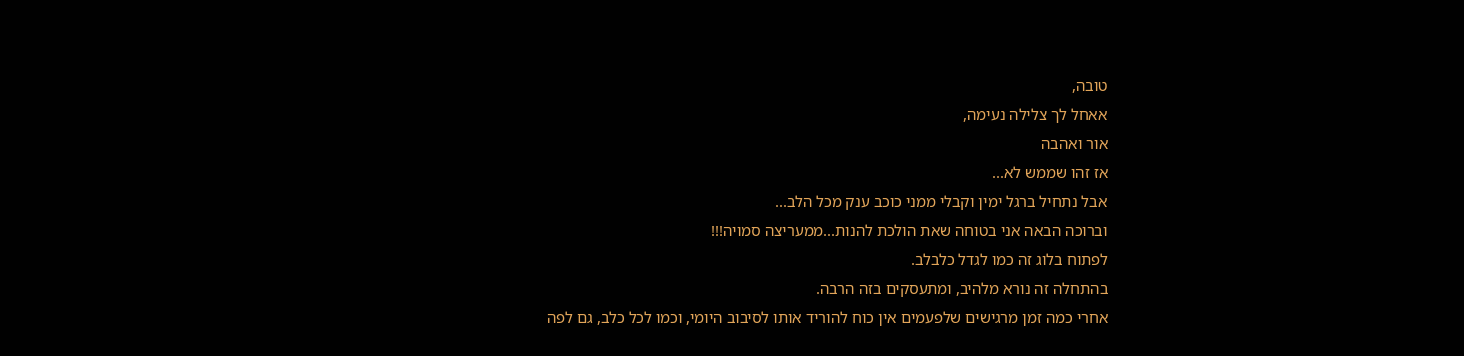טובה,
אאחל לך צלילה נעימה,
אור ואהבה
אז זהו שממש לא...
אבל נתחיל ברגל ימין וקבלי ממני כוכב ענק מכל הלב...
וברוכה הבאה אני בטוחה שאת הולכת להנות...ממעריצה סמויה!!!
לפתוח בלוג זה כמו לגדל כלבלב.
בהתחלה זה נורא מלהיב, ומתעסקים בזה הרבה.
אחרי כמה זמן מרגישים שלפעמים אין כוח להוריד אותו לסיבוב היומי, וכמו לכל כלב, גם לפה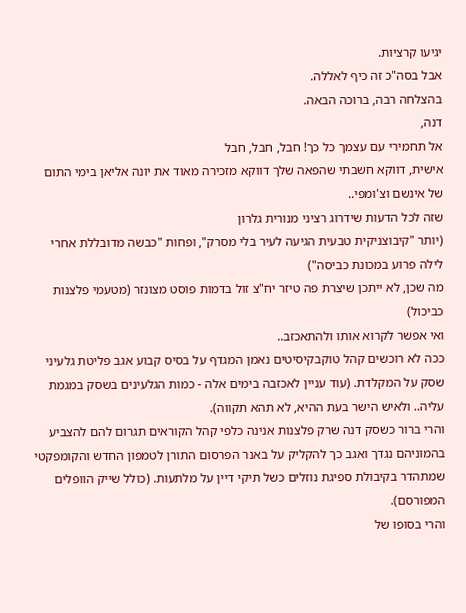יגיעו קרציות.
אבל בסה"כ זה כיף לאללה.
בהצלחה רבה, ברוכה הבאה.
דנה,
אל תחמירי עם עצמך כל כך! חבל, חבל, חבל
אישית, דווקא חשבתי שהפאה שלך דווקא מזכירה מאוד את יונה אליאן בימי התום של אינשם וצ'ומפי..
שזה לכל הדעות שידרוג רציני מנורית גלרון
(יותר "קיבוצניקית טבעית הגיעה לעיר בלי מסרק", ופחות "כבשה מדובללת אחרי לילה פרוע במכונת כביסה")
מה שכן, לא ייתכן שיצרת פה טיזר יח"צ זול בדמות פוסט מצונזר (מטעמי פלצנות כביכול)
ואי אפשר לקרוא אותו ולהתאכזב..
ככה לא רוכשים קהל טוקבקיסיטים נאמן המגדף על בסיס קבוע אגב פליטת גלעיני שסק על המקלדת. (עוד עניין לאכזבה בימים אלה - כמות הגלעינים בשסק במגמת עליה.. ולאיש הישר בעת ההיא, לא תהא תקווה).
והרי ברור כשסק דנה שרק פלצנות אנינה כלפי קהל הקוראים תגרום להם להצביע בהמוניהם נגדך ואגב כך להקליק על באנר הפרסום התורן לטמפון החדש והקומפקטי שמתהדר בקיבולת ספיגת נוזלים כשל תיקי דיין על מלתעות. (כולל שייק הוופלים המפורסם).
והרי בסופו של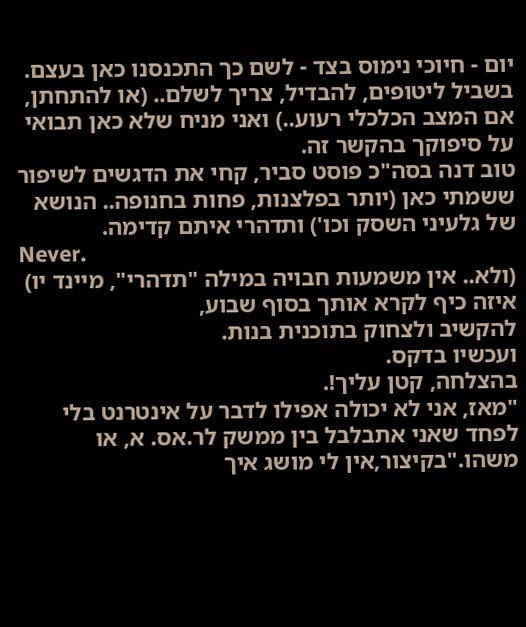יום - חיוכי נימוס בצד - לשם כך התכנסנו כאן בעצם.
בשביל ליטופים, להבדיל, צריך לשלם.. (או להתחתן, אם המצב הכלכלי רעוע..) ואני מניח שלא כאן תבואי על סיפוקך בהקשר זה.
טוב דנה בסה"כ פוסט סביר, קחי את הדגשים לשיפור ששמתי כאן (יותר בפלצנות, פחות בחנופה.. הנושא של גלעיני השסק וכו') ותדהרי איתם קדימה.
Never.
(ולא.. אין משמעות חבויה במילה "תדהרי", מיינד יו)
איזה כיף לקרא אותך בסוף שבוע,
להקשיב ולצחוק בתוכנית בנות.
ועכשיו בדקס.
בהצלחה, קטן עליך!.
"מאז, אני לא יכולה אפילו לדבר על אינטרנט בלי לפחד שאני אתבלבל בין ממשק לר.אס. א, או משהו."בקיצור,אין לי מושג איך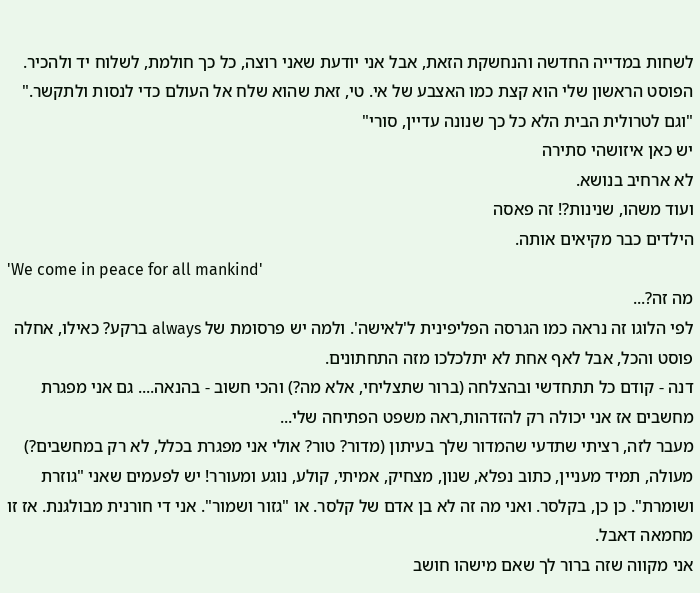לשחות במדייה החדשה והנחשקת הזאת, אבל אני יודעת שאני רוצה, כל כך חולמת, לשלוח יד ולהכיר. הפוסט הראשון שלי הוא קצת כמו האצבע של אי. טי, זאת שהוא שלח אל העולם כדי לנסות ולתקשר."
"וגם לטרולית הבית הלא כל כך שנונה עדיין, סורי"
יש כאן איזושהי סתירה
לא ארחיב בנושא.
ועוד משהו, שנינות?! זה פאסה
הילדים כבר מקיאים אותה.
'We come in peace for all mankind'
מה זה?...
לפי הלוגו זה נראה כמו הגרסה הפליפינית ל'לאישה'. ולמה יש פרסומת של always ברקע? כאילו, אחלה פוסט והכל, אבל לאף אחת לא יתלכלכו מזה התחתונים.
דנה - קודם כל תתחדשי ובהצלחה (ברור שתצליחי, אלא מה?) והכי חשוב - בהנאה.... גם אני מפגרת מחשבים אז אני יכולה רק להזדהות,ראה משפט הפתיחה שלי...
מעבר לזה, רציתי שתדעי שהמדור שלך בעיתון (מדור? טור? אולי אני מפגרת בכלל, לא רק במחשבים?) מעולה, תמיד מעניין, כתוב נפלא, שנון, מצחיק, אמיתי, קולע, נוגע ומעורר! יש לפעמים שאני "גוזרת ושומרת". כן כן, בקלסר. ואני מה זה לא בן אדם של קלסר. או "גזור ושמור". אני די חורנית מבולגנת. אז זו מחמאה דאבל.
אני מקווה שזה ברור לך שאם מישהו חושב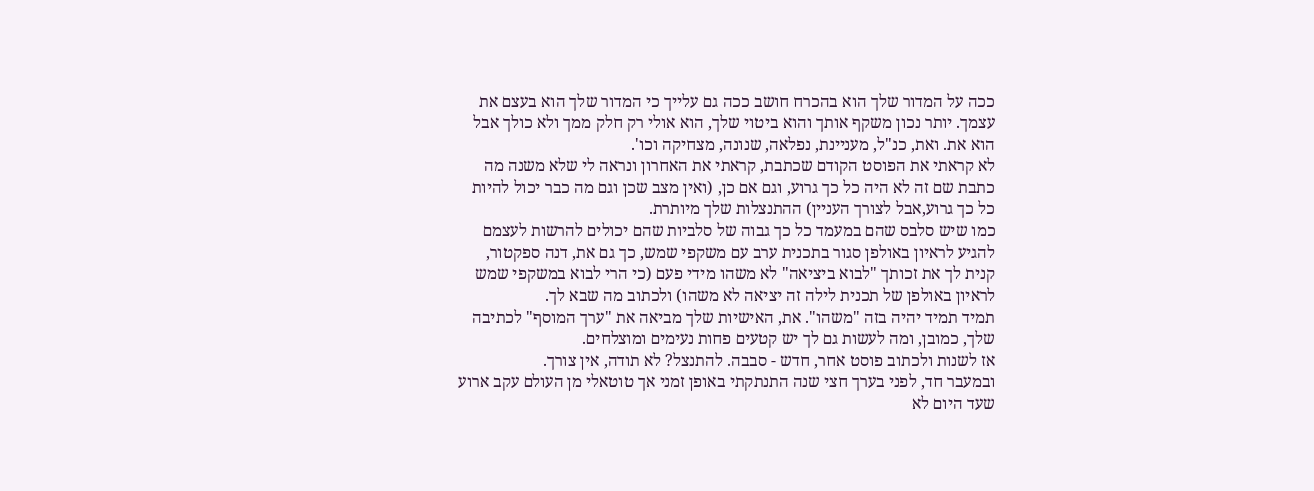ככה על המדור שלך הוא בהכרח חושב ככה גם עלייך כי המדור שלך הוא בעצם את עצמך. יותר נכון משקף אותך והוא ביטוי שלך, הוא אולי רק חלק ממך ולא כולך אבל הוא את. ואת, כנ"ל, מעניינת, נפלאה, שנונה, מצחיקה וכו'.
לא קראתי את הפוסט הקודם שכתבת, קראתי את האחרון ונראה לי שלא משנה מה כתבת שם זה לא היה כל כך גרוע, וגם אם כן, (ואין מצב שכן וגם מה כבר יכול להיות כל כך גרוע,אבל לצורך העניין) ההתנצלות שלך מיותרת.
כמו שיש סלבס שהם במעמד כל כך גבוה של סלביות שהם יכולים להרשות לעצמם להגיע לראיון באולפן סגור בתכנית ערב עם משקפי שמש, כך גם את, דנה ספקטור, קנית לך את זכותך "לבוא ביציאה" לא משהו מידי פעם (כי הרי לבוא במשקפי שמש לראיון באולפן של תכנית לילה זה יציאה לא משהו) ולכתוב מה שבא לך.
תמיד תמיד יהיה בזה "משהו". את, האישיות שלך מביאה את "ערך המוסף" לכתיבה שלך, כמובן, ומה לעשות גם לך יש קטעים פחות נעימים ומוצלחים.
אז לשנות ולכתוב פוסט אחר, חדש - סבבה. להתנצל? לא תודה, אין צורך.
ובמעבר חד, לפני בערך חצי שנה התנתקתי באופן זמני אך טוטאלי מן העולם עקב ארוע שעד היום לא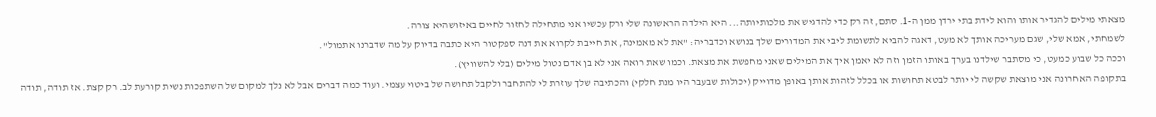מצאתי מילים להגדיר אותו והוא לידת בתי ירדן ממן ה-1. סתם, זה רק כדי להדגיש את מלכותיותה... היא הילדה הראשונה שלי ורק עכשיו אני מתחילה לחזור לחיים באיזושהיא צורה.
לשמחתי, אמא שלי, שגם מעריכה אותך לא מעט, דאגה להביא לתשומת ליבי את המדורים שלך בנושא וכדבריה: "את לא מאמינה, את חייבת לקרוא את דנה ספקטור היא כתבה בדיוק על מה שדברנו אתמול".
וככה כל שבוע כמעט, כי מסתבר שילדנו בערך באותו הזמן וזה לא יאמן איך את המילים שאני מחפשת את מצאת. וכמו שאת רואה אני לא בן אדם נטול מילים (בלי להשוויץ).
בתקופה האחרונה אני מוצאת שקשה לי יותר לבטא תחושות או בכלל לזהות אותן באופן מדוייק (יכולות שבעבר היו מנת חלקי) והכתיבה שלך עוזרת לי להתחבר ולקבל תחושה של ביטוי עצמי. ועוד כמה דברים אבל לא נלך למקום של השתפכות נשית קורעת לב. רק קצת. אז תודה, תודה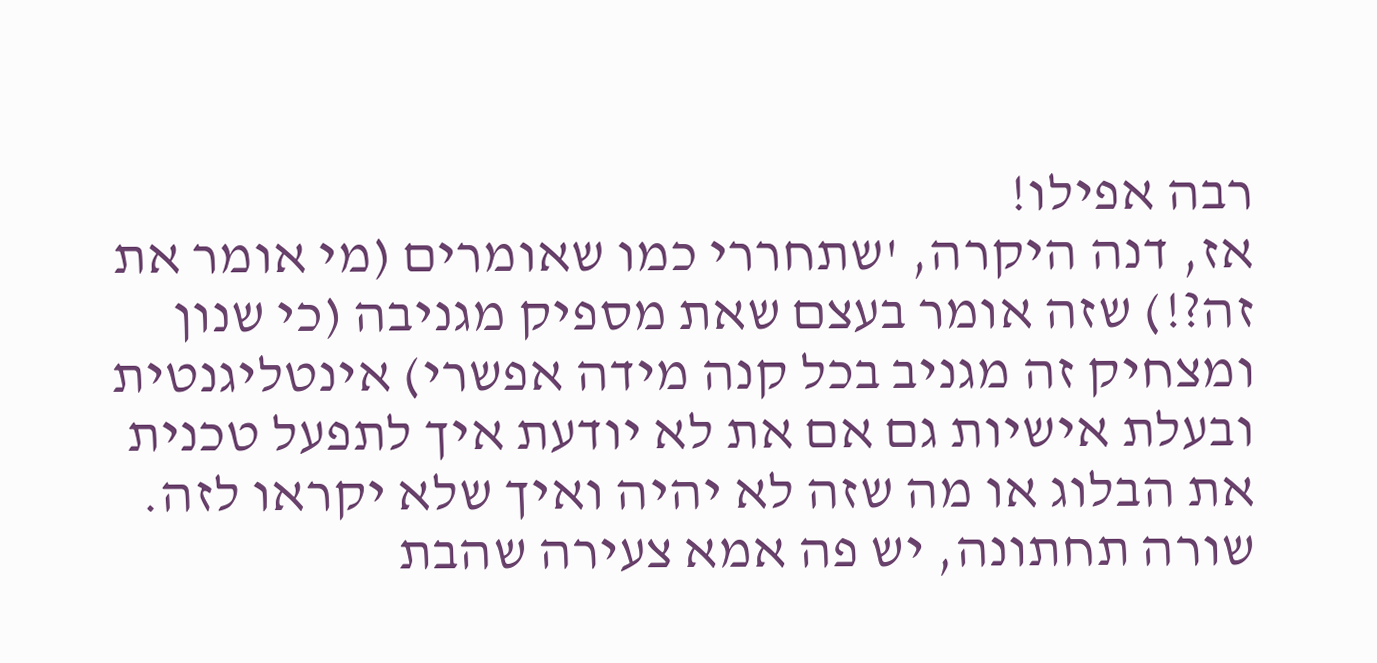רבה אפילו!
אז, דנה היקרה, 'שתחררי כמו שאומרים (מי אומר את זה?!) שזה אומר בעצם שאת מספיק מגניבה (כי שנון ומצחיק זה מגניב בכל קנה מידה אפשרי) אינטליגנטית ובעלת אישיות גם אם את לא יודעת איך לתפעל טכנית את הבלוג או מה שזה לא יהיה ואיך שלא יקראו לזה.
שורה תחתונה, יש פה אמא צעירה שהבת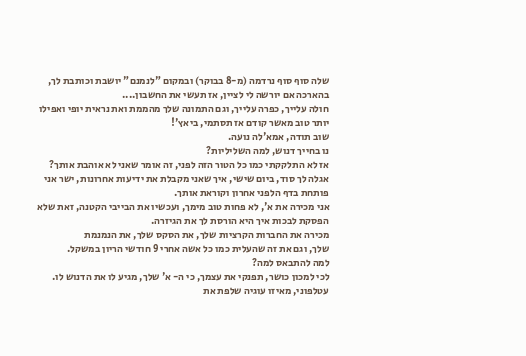שלה סוף סוף נרדמה (מ-8 בבוקר) ובמקום "לנמנם" יושבת וכותבת לך, בהארכה אם יורשה לי לציין, אז תעשי את החשבון....
חולה עלייך, כפרה עלייך, וגם התמונה שלך מהממת ואת נראית יופי ואפילו יותר טוב מאשר קודם אז תסתמי, ביאץ'!
שוב תודה, אמא'לה נועה.
נו בחייך דנוש, למה השליליות?
אז לא התלקקתי כמו כל הטור הזה לפני, זה אומר שאני לא אוהבת אותך?
אגלה לך סוד, ביום שישי, איך שאני מקבלת את ידיעות אחרונות, ישר אני פותחת בדף הלפני אחרון וקוראת אותך.
אני מכירה את א', לא פחות טוב מימך, ועכשיו את הבייבי הקטנה, זאת שלא הפסקת לבכות איך היא הורסת לך את הגיזרה.
מכירה את החברות הקרציות שלך, את הסקס שלך, את הנמנמת
שלך, וגם את זה שהעלית כמו כל אשה אחרי 9 חודשי הריון במשקל.
למה להתבאס למה?
לכי למכון כושר, תפנקי את עצמך, כי ה- א' שלך, מגיע לו את הדנוש לו.
עטלפוני, מאיזו עוגיה שלפת את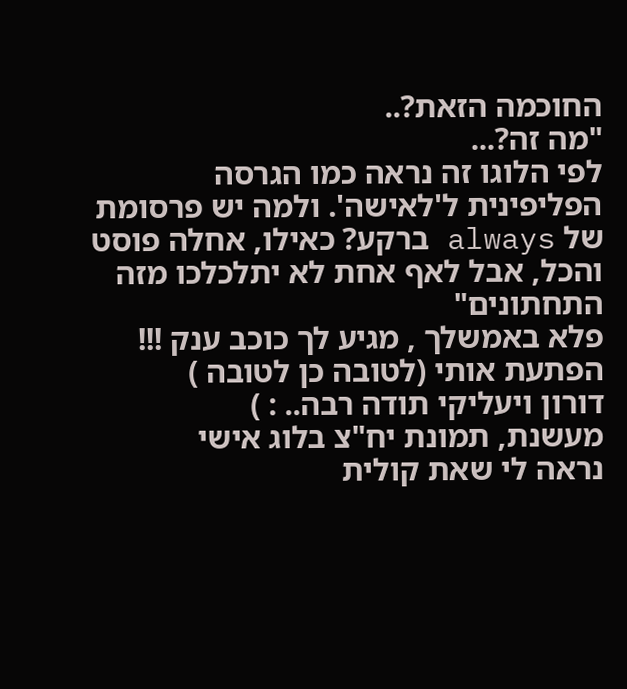החוכמה הזאת?..
"מה זה?...
לפי הלוגו זה נראה כמו הגרסה הפליפינית ל'לאישה'. ולמה יש פרסומת של always ברקע? כאילו, אחלה פוסט והכל, אבל לאף אחת לא יתלכלכו מזה התחתונים"
פלא באמשלך , מגיע לך כוכב ענק !!!
הפתעת אותי (לטובה כן לטובה )
דורון ויעליקי תודה רבה.. : )
מעשנת, תמונת יח"צ בלוג אישי
נראה לי שאת קולית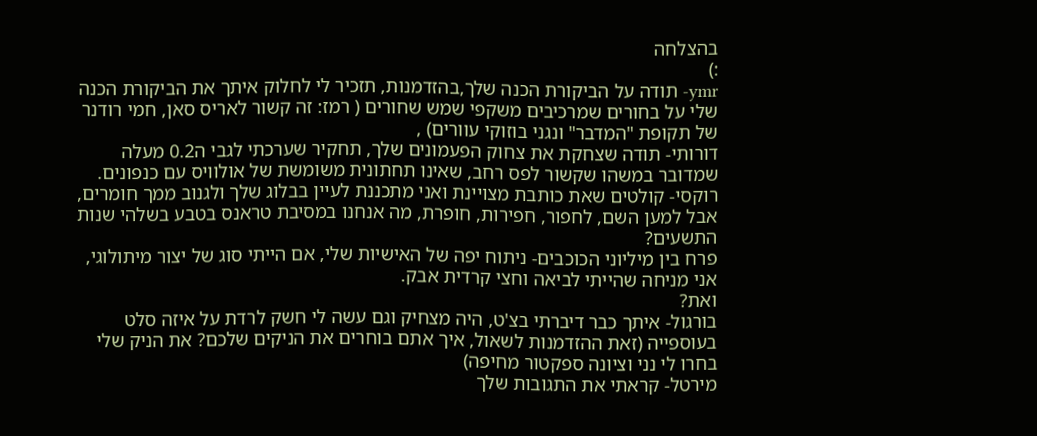בהצלחה
:)
ymr- תודה על הביקורת הכנה שלך,בהזדמנות, תזכיר לי לחלוק איתך את הביקורת הכנה שלי על בחורים שמרכיבים משקפי שמש שחורים ( רמז: זה קשור לאריס סאן, חמי רודנר של תקופת "המדבר" ונגני בוזוקי עוורים) ,
דורותי- תודה שצחקת את צחוק הפעמונים שלך, תחקיר שערכתי לגבי ה0.2 מעלה שמדובר במשהו שקשור לפס רחב, שאינו תחתונית משומשת של אולוויס עם כנפונים.
רוקסי- קולטים שאת כותבת מצויינת ואני מתכננת לעיין בבלוג שלך ולגנוב ממך חומרים, אבל למען השם, לחפור, חפירות, חופרת, מה אנחנו במסיבת טראנס בטבע בשלהי שנות התשעים?
פרח בין מיליוני הכוכבים- ניתוח יפה של האישיות שלי, אם הייתי סוג של יצור מיתולוגי, אני מניחה שהייתי לביאה וחצי קרדית אבק.
ואת?
בורגול- איתך כבר דיברתי בצ'ט, היה מצחיק וגם עשה לי חשק לרדת על איזה סלט בעוספייה (זאת ההזדמנות לשאול, איך אתם בוחרים את הניקים שלכם? את הניק שלי בחרו לי נני וציונה ספקטור מחיפה)
מירטל- קראתי את התגובות שלך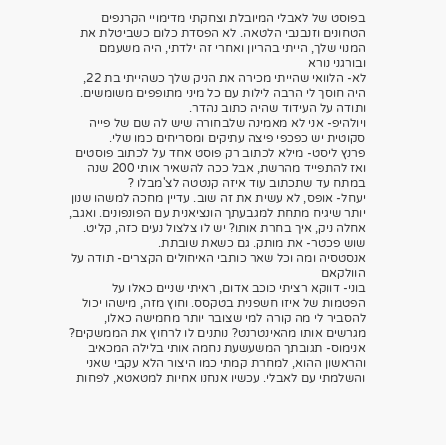בפוסט של לאבלי המיובלת וצחקתי מדימויי הקרנפים הטחונים וזנבנבי הלטאה. לא הפסדת כלום כשביטלת את המנוי שלך, הייתי בהריון ואחרי זה ילדתי, היה משעמם ובורגני נורא
לא- הלוואי שהייתי מכירה את הניק שלך כשהייתי בת 22, היה חוסך לי הרבה לילות עם כל מיני מתופפים משומשים. ותודה על העידוד שהיה כתוב נהדר.
ויולהיפ- אני לא מאמינה שלבחורה שיש לה שם של פייה סקוטית יש כפכפי פיצה עתיקים ומסריחים כמו שלי.
פרנץ ליסט- מילא לכתוב רק פוסט אחד על לכתוב פוסטים ואז להתפייד מהרשת, אבל ככה להשאיר אותי 200 שנה במתח עד שתכתוב עוד איזה קנטטה לצ'מבלו ?
יעחל- אופס, לא עשית את זה שוב. עדיין מחכה למשהו שנון יותר שיגיח מתחת למגבעתך הונציאנית עם הפונפונים. ואגב, אחלה ניק, איך בחרת אותו? יש לו צלצול נעים כזה, קליט.
שוש פכטר- את מותק. גם כשאת שובתת.
אנסטסיה ומה וכל שאר כותבי האיחולים הקצרים- תודה על הוולקאם
בוני- דווקא רציתי כוכב אדום, ראיתי שניים כאלו על הפטמות של איזו חשפנית בטקסס. וחוץ מזה, מישהו יכול להסביר לי מה קורה למי שצובר יותר מחמישה כאלו, מגרשים אותו מהאינטרנט? נותנים לו לרחוץ את הממשקים?
אנימוס- תגובתך המשעשעת נחמה אותי בלילה המכאיב והראשון ההוא, למחרת קמתי כמו היצור הלא עקבי שאני והשלמתי עם לאבלי. עכשיו אנחנו אחיות למטאטא, לפחות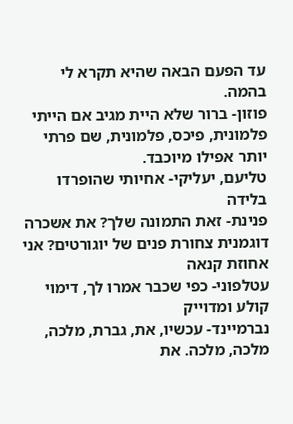עד הפעם הבאה שהיא תקרא לי בהמה.
פוזון- ברור שלא היית מגיב אם הייתי פלמונית, פיכס, פלמונית, שם פרתי יותר אפילו מיוכבד.
טליעם, יעליקי- אחיותי שהופרדו בלידה
פנינת- זאת התמונה שלך? את אשכרה דוגמנית צחורת פנים של יוגורטים? אני אחוזת קנאה
עטלפוני- כפי שכבר אמרו לך, דימוי קולע ומדוייק
נברמיינד- עכשיו, את, גברת, מלכה, מלכה, מלכה. את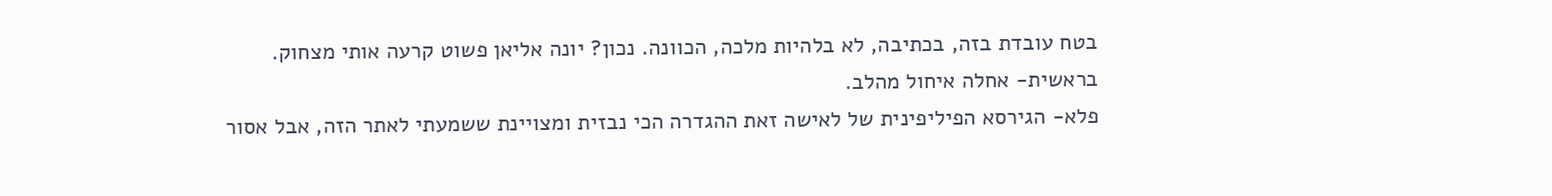בטח עובדת בזה, בכתיבה, לא בלהיות מלכה, הכוונה. נכון? יונה אליאן פשוט קרעה אותי מצחוק.
בראשית- אחלה איחול מהלב.
פלא- הגירסא הפיליפינית של לאישה זאת ההגדרה הכי נבזית ומצויינת ששמעתי לאתר הזה, אבל אסור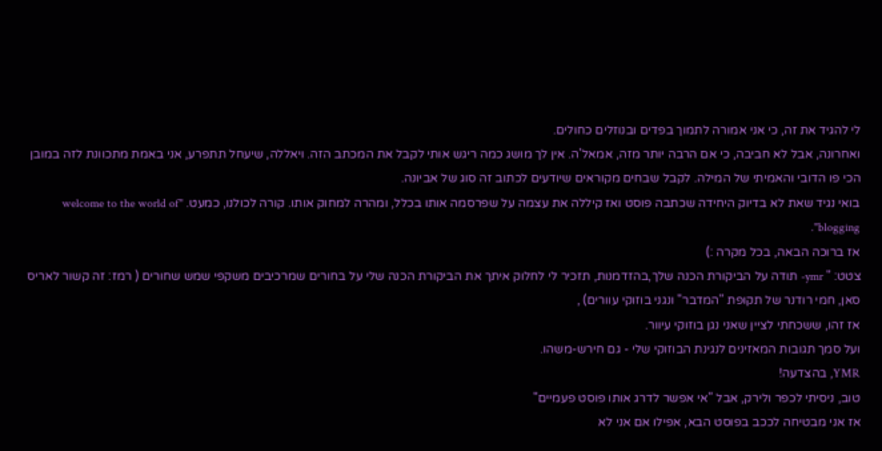לי להגיד את זה, כי אני אמורה לתמוך בפדים ובנוזלים כחולים.
ואחרונה, אבל לא חביבה, כי אם הרבה יותר מזה, אמאל'ה. אין לך מושג כמה ריגש אותי לקבל את המכתב הזה. ויאללה, שיעחל תתפרע, אני באמת מתכוונת לזה במובן הכי פו הדובי והאמיתי של המילה. לקבל שבחים מקוראים שיודעים לכתוב זה סוג של אביונה.
בואי נגיד שאת לא בדיוק היחידה שכתבה פוסט ואז קיללה את עצמה על שפרסמה אותו בכלל, ומהרה למחוק אותו. קורה לכולנו, כמעט. "welcome to the world of blogging".
אז ברוכה הבאה, בכל מקרה :)
צטט: " ymr- תודה על הביקורת הכנה שלך,בהזדמנות, תזכיר לי לחלוק איתך את הביקורת הכנה שלי על בחורים שמרכיבים משקפי שמש שחורים ( רמז: זה קשור לאריס סאן, חמי רודנר של תקופת "המדבר" ונגני בוזוקי עוורים) ,
אז זהו, ששכחתי לציין שאני נגן בוזוקי עיוור.
ועל סמך תגובות המאזינים לנגינת הבוזוקי שלי - גם חירש-משהו.
YMR, בהצדעה!
טוב, ניסיתי לכפר ולירק, אבל "אי אפשר לדרג אותו פוסט פעמיים"
אז אני מבטיחה לככב בפוסט הבא, אפילו אם אני לא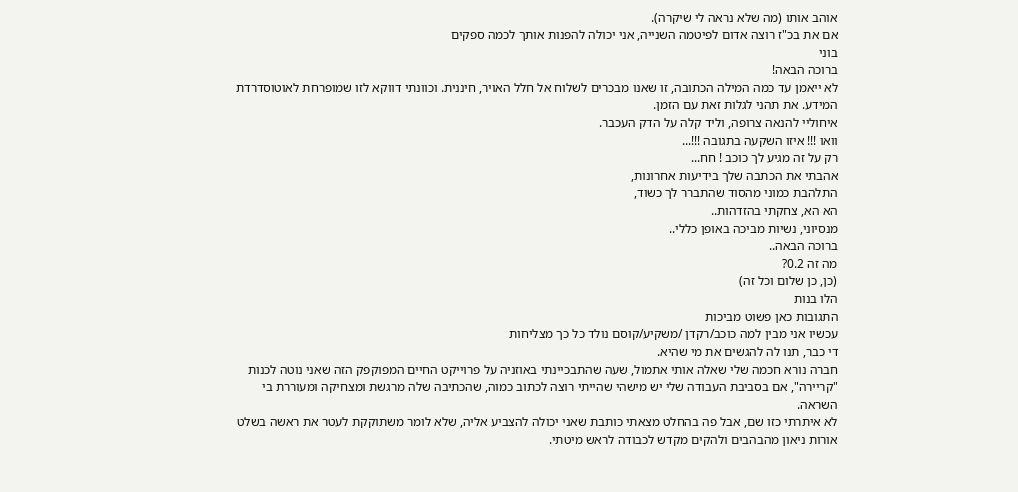אוהב אותו (מה שלא נראה לי שיקרה).
אם את בכ"ז רוצה אדום לפיטמה השנייה, אני יכולה להפנות אותך לכמה ספקים
בוני
ברוכה הבאה!
לא ייאמן עד כמה המילה הכתובה, זו שאנו מבכרים לשלוח אל חלל האויר, חיננית. וכוונתי דווקא לזו שמופרחת לאוטוסדרדת המידע. את תהני לגלות זאת עם הזמן.
איחוליי להנאה צרופה, וליד קלה על הדק העכבר.
וואו !!! איזו השקעה בתגובה !!!...
רק על זה מגיע לך כוכב ! חח...
אהבתי את הכתבה שלך בידיעות אחרונות,
התלהבת כמוני מהסוד שהתברר לך כשוד,
הא הא, צחקתי בהזדהות..
מנסיוני, נשיות מביכה באופן כללי..
ברוכה הבאה..
מה זה 0.2?
(כן, כן שלום וכל זה)
הלו בנות
התגובות כאן פשוט מביכות
עכשיו אני מבין למה כוכב/רקדן /משקיע/קוסם נולד כל כך מצליחות
די כבר, תנו לה להגשים את מי שהיא.
חברה נורא חכמה שלי שאלה אותי אתמול, שעה שהתבכיינתי באוזניה על פרוייקט החיים המפוקפק הזה שאני נוטה לכנות "קריירה", אם בסביבת העבודה שלי יש מישהי שהייתי רוצה לכתוב כמוה, שהכתיבה שלה מרגשת ומצחיקה ומעוררת בי השראה.
לא איתרתי כזו שם, אבל פה בהחלט מצאתי כותבת שאני יכולה להצביע אליה, שלא לומר משתוקקת לעטר את ראשה בשלט אורות ניאון מהבהבים ולהקים מקדש לכבודה לראש מיטתי.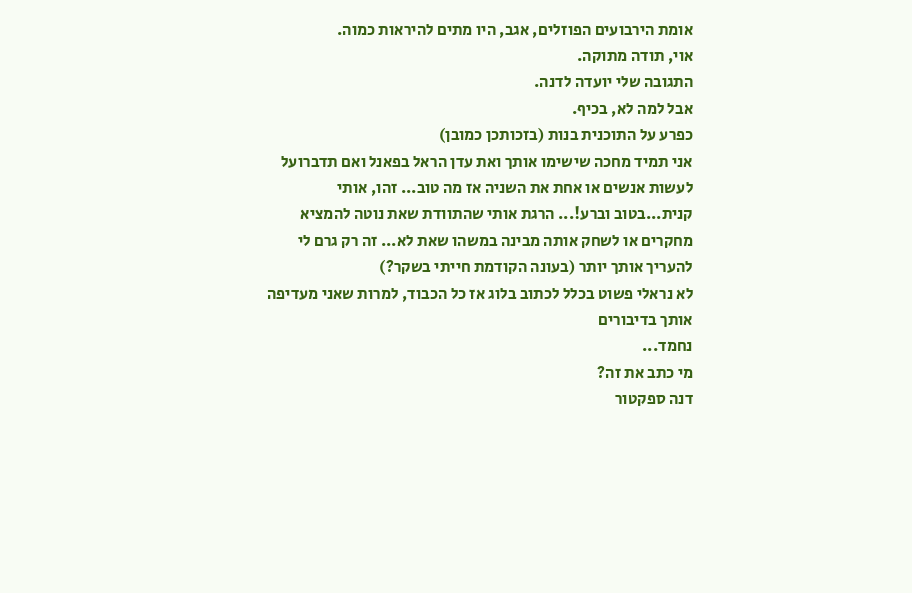אומת הירבועים הפוזלים, אגב, היו מתים להיראות כמוה.
אוי, תודה מתוקה.
התגובה שלי יועדה לדנה.
אבל למה לא, בכיף.
כפרע על התוכנית בנות (בזכותכן כמובן)
אני תמיד מחכה שישימו אותך ואת עדן הראל בפאנל ואם תדברועל לעשות אנשים או אחת את השניה אז מה טוב... זהו, אותי קנית...בטוב וברע!... הרגת אותי שהתוודת שאת נוטה להמציא מחקרים או לשחק אותה מבינה במשהו שאת לא... זה רק גרם לי להעריך אותך יותר (בעונה הקודמת חייתי בשקר?)
לא נראלי פשוט בכלל לכתוב בלוג אז כל הכבוד, למרות שאני מעדיפה אותך בדיבורים
נחמד...
מי כתב את זה?
דנה ספקטור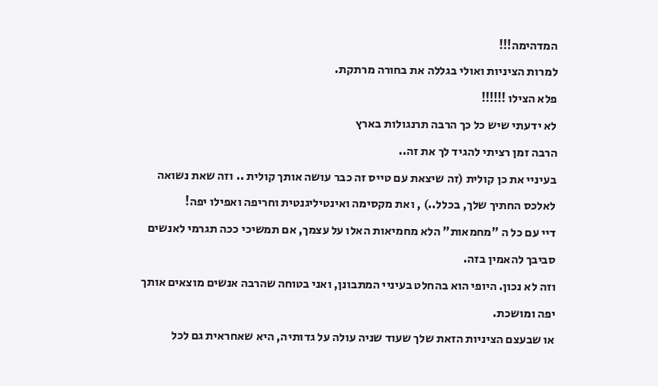המדהימה!!!
למרות הציניות ואולי בגללה את בחורה מרתקת.
פלא הצילו !!!!!!
לא ידעתי שיש כל כך הרבה תרנגולות בארץ
הרבה זמן רציתי להגיד לך את זה..
בעיניי את כן קולית (זה שיצאת עם טייס זה כבר עושה אותך קולית .. וזה שאת נשואה לאלכס החתיך שלך, בכלל..) , ואת מקסימה ואינטיליגנטית וחריפה ואפילו יפה!
דיי עם כל ה "מחמאות" הלא מחמיאות האלו על עצמך, אם תמשיכי ככה תגרמי לאנשים סביבך להאמין בזה.
וזה לא נכון. היופי הוא בהחלט בעיניי המתבונן, ואני בטוחה שהרבה אנשים מוצאים אותך יפה ומושכת.
או שבעצם הציניות הזאת שלך שעוד שניה עולה על גדותיה, היא שאחראית גם לכל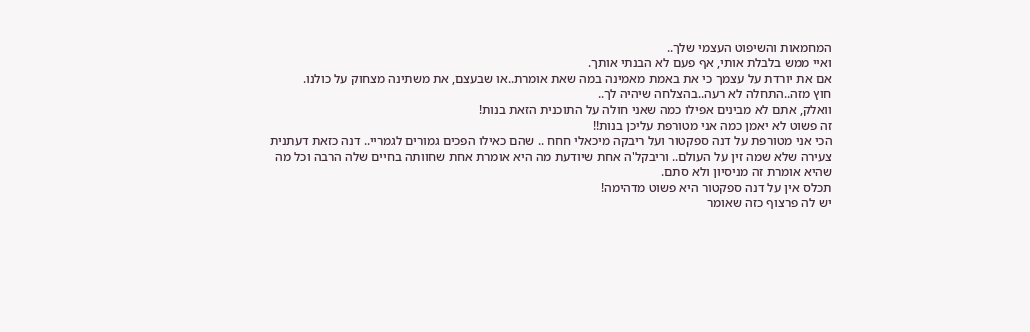המחמאות והשיפוט העצמי שלך..
ואיי ממש בלבלת אותי, אף פעם לא הבנתי אותך.
אם את יורדת על עצמך כי את באמת מאמינה במה שאת אומרת..או שבעצם, את משתינה מצחוק על כולנו.
חוץ מזה..התחלה לא רעה..בהצלחה שיהיה לך..
וואלק, אתם לא מבינים אפילו כמה שאני חולה על התוכנית הזאת בנות!
זה פשוט לא יאמן כמה אני מטורפת עליכן בנות!!
הכי אני מטורפת על דנה ספקטור ועל ריבקה מיכאלי חחח .. שהם כאילו הפכים גמורים לגמריי.. דנה כזאת דעתנית צעירה שלא שמה זין על העולם.. וריבקל'ה אחת שיודעת מה היא אומרת אחת שחוותה בחיים שלה הרבה וכל מה שהיא אומרת זה מניסיון ולא סתם.
תכלס אין על דנה ספקטור היא פשוט מדהימה!
יש לה פרצוף כזה שאומר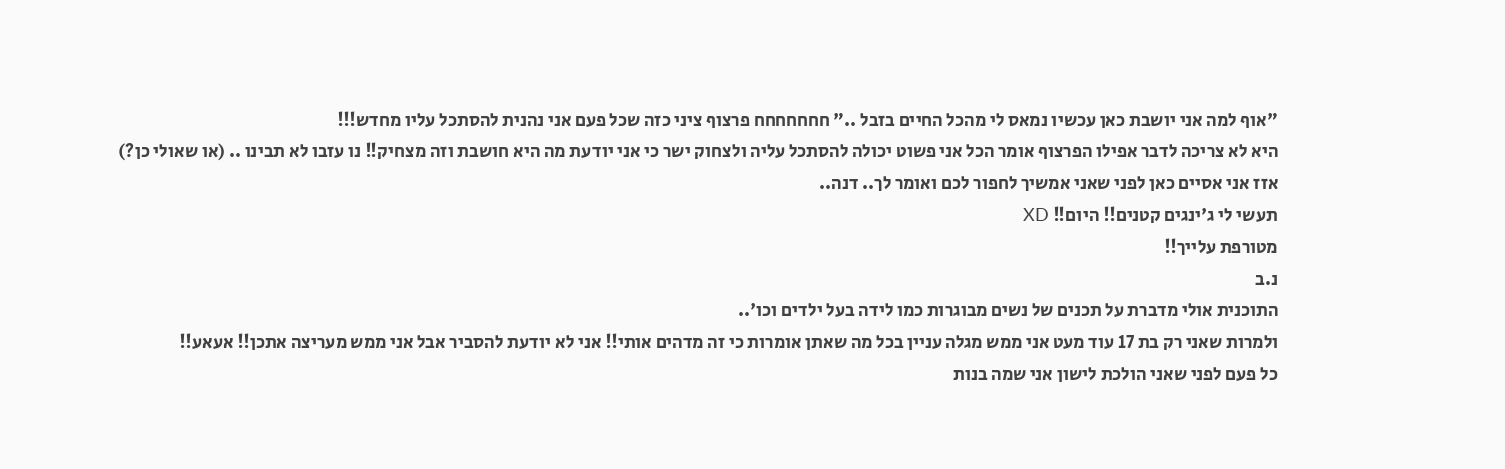"אוף למה אני יושבת כאן עכשיו נמאס לי מהכל החיים בזבל .." חחחחחחח פרצוף ציני כזה שכל פעם אני נהנית להסתכל עליו מחדש!!!
היא לא צריכה לדבר אפילו הפרצוף אומר הכל אני פשוט יכולה להסתכל עליה ולצחוק ישר כי אני יודעת מה היא חושבת וזה מצחיק!! נו עזבו לא תבינו .. (או שאולי כן?)
אזז אני אסיים כאן לפני שאני אמשיך לחפור לכם ואומר לך.. דנה..
תעשי לי ג'ינגים קטנים!! היום!! XD
מטורפת עלייך!!
נ.ב
התוכנית אולי מדברת על תכנים של נשים מבוגרות כמו לידה בעל ילדים וכו'..
ולמרות שאני רק בת 17 עוד מעט אני ממש מגלה עניין בכל מה שאתן אומרות כי זה מדהים אותי!! אני לא יודעת להסביר אבל אני ממש מעריצה אתכן!! אעאע!!
כל פעם לפני שאני הולכת לישון אני שמה בנות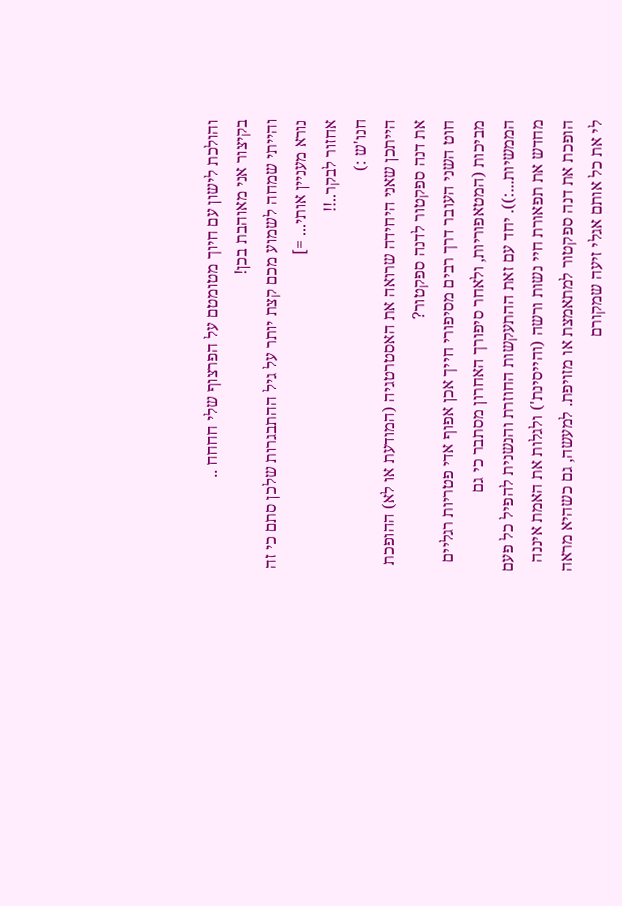והולכת לישון עם חיוך מטומטם על הפרצוף שלי חחחח ..
בקיצור אני מאוהבת בכן!
והייתי שמחה לשמוע מכם קצת יותר על גיל ההתבגרות שלכן סתם כי זה נורא מעניין אותי... =]
אחזור לבקר..!!
חנו'ש :)
הייתכן שאני היחידה שרואה את האסטרטגיה (המודעת או לא) ההופכת את דנה ספקטור לדנה ספקטור?
חוט השני העובר דרך רבים מסיפורי חייך אכן אפוף אדי פטריות רגליים מביכות (המטאפוריות, ולאחר סיפורך האחרון מסתבר כי גם הממשיות...:)). יחד עם זאת ההתעקשות החוזרת והנשנית להפיל כל פעם מחדש את תפאורת חיי נשות ורשה (והייסינת') ולגלות את האמת איננה הופכת את דנה ספקטור למתאמצת או מזויפת. למעשה, גם כשהיא מראה לי את כל אותם אגלי זיעה שמקורם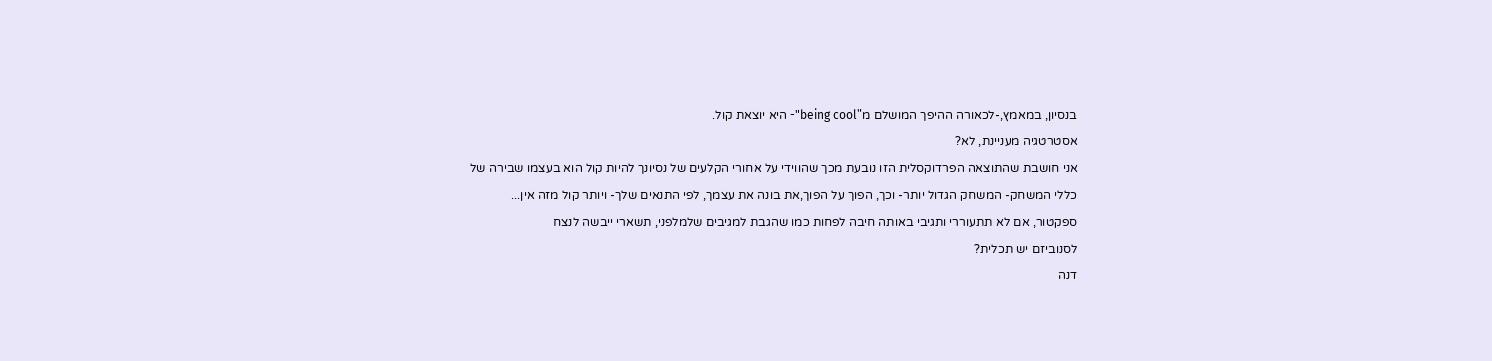בנסיון, במאמץ,-לכאורה ההיפך המושלם מ"being cool"- היא יוצאת קול.
אסטרטגיה מעניינת, לא?
אני חושבת שהתוצאה הפרדוקסלית הזו נובעת מכך שהווידי על אחורי הקלעים של נסיונך להיות קול הוא בעצמו שבירה של כללי המשחק- המשחק הגדול יותר- וכך, הפוך על הפוך,את בונה את עצמך, לפי התנאים שלך- ויותר קול מזה אין...
ספקטור, אם לא תתעוררי ותגיבי באותה חיבה לפחות כמו שהגבת למגיבים שלמלפני, תשארי ייבשה לנצח
לסנוביזם יש תכלית?
דנה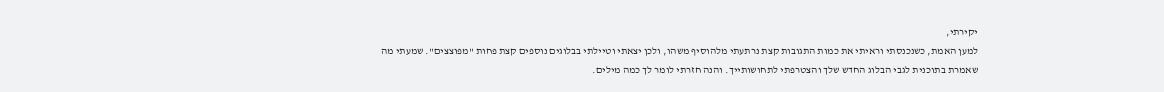יקירתי,
למען האמת, כשנכנסתי וראיתי את כמות התגובות קצת נרתעתי מלהוסיף משהו, ולכן יצאתי וטיילתי בבלוגים נוספים קצת פחות "מפוצצים". שמעתי מה שאמרת בתוכנית לגבי הבלוג החדש שלך והצטרפתי לתחושותייך. והנה חזרתי לומר לך כמה מילים.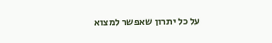על כל יתרון שאפשר למצוא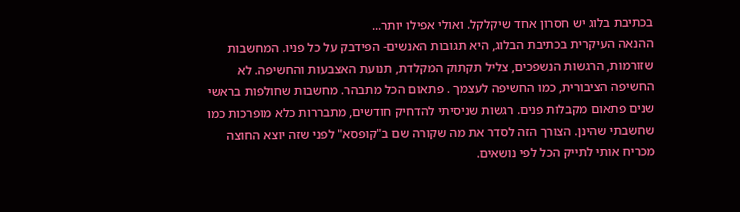בכתיבת בלוג יש חסרון אחד שיקלקל. ואולי אפילו יותר...
ההנאה העיקרית בכתיבת הבלוג, היא תגובות האנשים- הפידבק על כל פניו. המחשבות שזורמות, הרגשות הנשפכים, צליל תקתוק המקלדת, תנועת האצבעות והחשיפה. לא החשיפה הציבורית, כמו החשיפה לעצמך . פתאום הכל מתבהר. מחשבות שחולפות בראשי שנים פתאום מקבלות פנים. רגשות שניסיתי להדחיק חודשים, מתבררות כלא מופרכות כמו שחשבתי שהינן. הצורך הזה לסדר את מה שקורה שם ב"קופסא" לפני שזה יוצא החוצה מכריח אותי לתייק הכל לפי נושאים.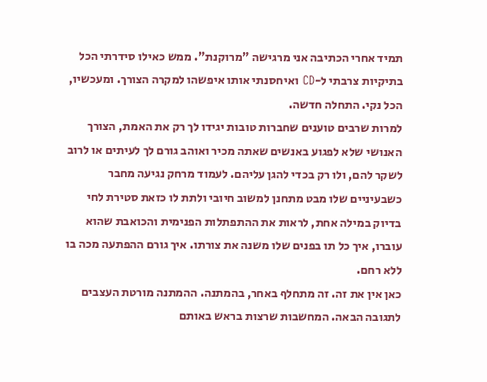תמיד אחרי הכתיבה אני מרגישה "מרוקנת". ממש כאילו סידרתי הכל בתיקיות צרבתי ל-CD ואיחסנתי אותו איפשהו למקרה הצורך. ומעכשיו, הכל נקי. התחלה חדשה.
למרות שרבים טוענים שחברות טובות יגידו לך רק את האמת, הצורך האנושי שלא לפגוע באנשים שאתה מכיר ואוהב גורם לך לעיתים או לרוב לשקר להם, ולו רק בכדי להגן עליהם. לעמוד מרחק נגיעה מחבר כשבעיניים שלו מבט מתחנן למשוב חיובי ולתת לו כזאת סטירת לחי בדיוק במילה אחת, לראות את ההתפתלות הפנימית והכואבת שהוא עוברו, איך כל תו בפנים שלו משנה את צורתו. איך גורם ההפתעה מכה בו ללא רחם.
כאן אין את זה. זה מתחלף באחר, בהמתנה. ההמתנה מורטת העצבים לתגובה הבאה. המחשבות שרצות בראש באותם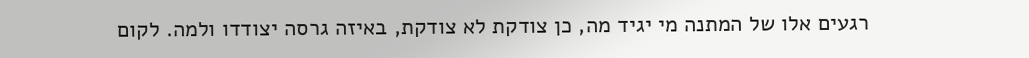רגעים אלו של המתנה מי יגיד מה, כן צודקת לא צודקת, באיזה גרסה יצודדו ולמה. לקום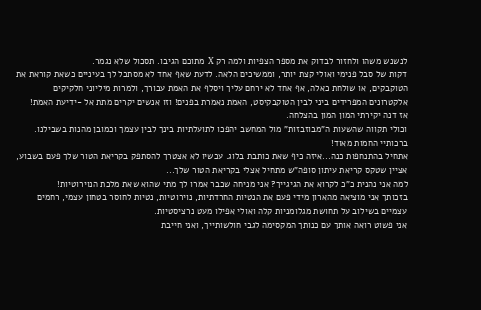לנשנש משהו ולחזור לבדוק את מספר הצפיות ולמה רק X מתוכם הגיבו. תסכול שלא נגמר.
דקות של סבל פנימי ואולי קצת יותר, וממשיכים הלאה. לדעת שאף אחד לא מסתכל לך בעיניים כשאת קוראת את הטוקבקים, או שולחת כאלה, אף אחד לא ירחם עליך ויסלף את האמת עבורך, ולמרות מיליוני חלקיקים אלקטרונים המפרידים ביני לבין הטוקבקיסט, האמת נאמרת בפנים! וזו אנשים יקרים מתת אל -ידיעת האמת!
אז דנה יקירתי המון המון בהצלחה.
וכולי תקווה שהשעות ה"מבוזבזות" מול המחשב יהפכו לתועלתיות בינך לבין עצמך וכמובן מהנות בשבילנו.
ברכותיי החמות מאוד!
אתחיל בהתנחפות כנה...איזה כיף שאת כותבת בלוג. עכשיו לא אצטרך להסתפק בקריאת הטור שלך פעם בשבוע, אציין שטקס קריאת עיתון סופה"ש מתחיל אצלי בקריאת הטור שלך...
למה אני נהנית כ"כ לקרוא את הגיגייך? אני מניחה שכבר אמרו לך מתי שהוא שאת מלכת הנוירוטיות!
בזכותך אני מוציאה מהארון מידי פעם את הנטיות החרדתיות, נוירוטיות, נטיות לחוסר בטחון עצמי, רחמים עצמיים בשילוב על תחושת מגלומניות קלה ואולי אפילו מעט נרציסטיות.
אני פשוט רואה אותך עם כנותך המקסימה לגבי חולשותייך, ואני חייבת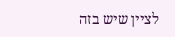לציין שיש בזה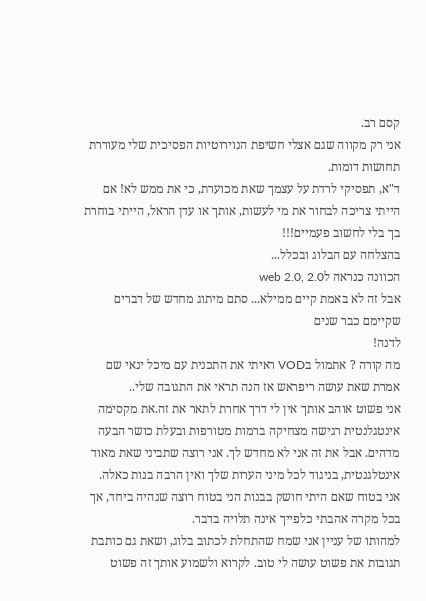קסם רב.
אני רק מקווה שגם אצלי חשיפת הנוירוטיות הפסיכית שלי מעוררת תחושות דומות.
ד"א, תפסיקי לרדת על עצמך שאת מכוערת, כי את ממש לא! אם הייתי צריכה לבחור את מי לעשות, אותך או עדן הראל, הייתי בוחרת בך בלי לחשוב פעמיים!!!
בהצלחה עם הבלוג ובכלל...
הכוונה כנראה לweb 2.0, 2.0
אבל זה לא באמת קיים ממילא... סתם מיתוג מחדש של דברים שקיימם כבר שנים
לדנה!
מה קורה ? אתמול בVOD ראיתי את התכנית עם מיכל ינאי שם אמרת שאת עושה ריפראש אז הנה תראי את התגובה שלי..
אני פשוט אוהב אותך אין לי דרך אחרת לתאר את זה.את מקסימה אינטגלנטית רגישה מצחיקה ברמות מטורפות ובעלת כושר הבעה מדהים. אבל את זה אני לא מחדש לך. אני רוצה שתביני שאת מאוד אינטלגנטית, בניגוד לכל מיני הערות שלך ואין הרבה בנות כאלה.
אני בטוח שאם היתי חושק בבנות הני בטוח רוצה שנהיה ביחד, אך בכל מקרה אהבתי כלפייך אינה תלויה בדבר.
למהותו של עניין אני שמח שהתחלת לכתוב בלוג, ושאת גם כותבת תגובות את פשוט עושה לי טוב. לקרוא ולשמוע אותך זה פשוט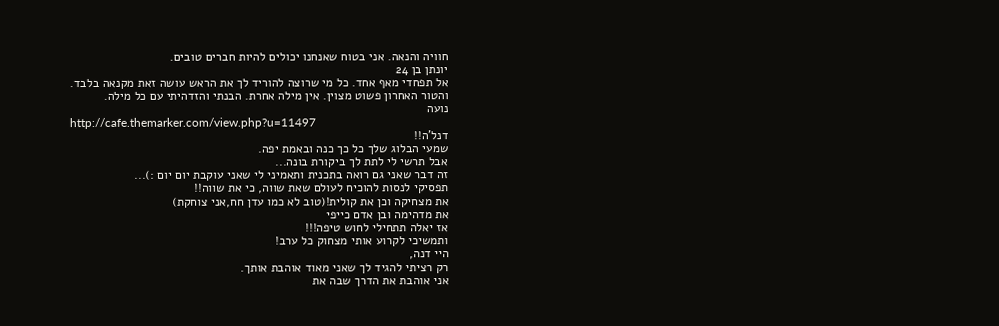חוויה והנאה. אני בטוח שאנחנו יכולים להיות חברים טובים.
יונתן בן 24
אל תפחדי מאף אחד. כל מי שרוצה להוריד לך את הראש עושה זאת מקנאה בלבד.
והטור האחרון פשוט מצוין. אין מילה אחרת. הבנתי והזדהיתי עם כל מילה.
נועה
http://cafe.themarker.com/view.php?u=11497
דנל'ה!!
שמעי הבלוג שלך כל כך כנה ובאמת יפה.
אבל תרשי לי לתת לך ביקורת בונה...
זה דבר שאני גם רואה בתכנית ותאמיני לי שאני עוקבת יום יום :)...
תפסיקי לנסות להוכיח לעולם שאת שווה, כי את שווה!!
את מצחיקה וכן את קולית!(טוב לא כמו עדן חח,אני צוחקת)
את מדהימה ובן אדם כייפי
אז יאלה תתחילי לחוש טיפה!!!
ותמשיכי לקרוע אותי מצחוק כל ערב!
היי דנה,
רק רציתי להגיד לך שאני מאוד אוהבת אותך.
אני אוהבת את הדרך שבה את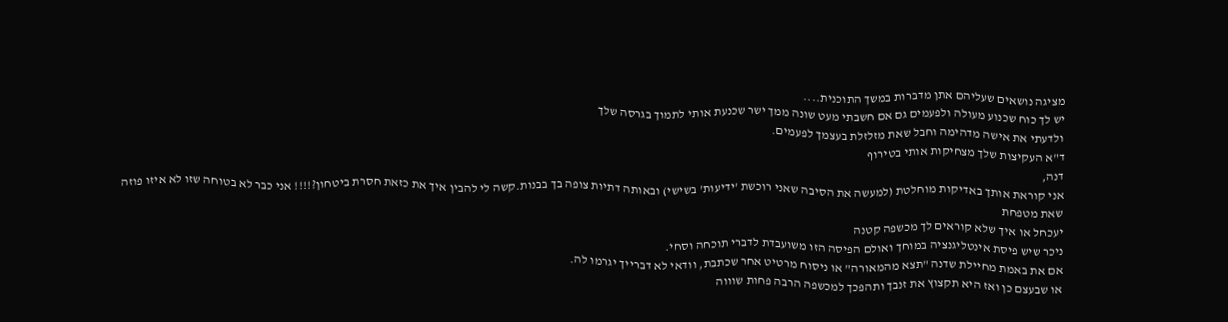מציגה נושאים שעליהם אתן מדברות במשך התוכנית....
יש לך כוח שכנוע מעולה ולפעמים גם אם חשבתי מעט שונה ממך ישר שכנעת אותי לתמוך בגרסה שלך
ולדעתי את אישה מדהימה וחבל שאת מזלזלת בעצמך לפעמים.
ד"א העקיצות שלך מצחיקות אותי בטירוף
דנה,
אני קוראת אותך באדיקות מוחלטת (למעשה את הסיבה שאני רוכשת 'ידיעות' בשישי) ובאותה דתיות צופה בך בבנות.קשה לי להבין איך את כזאת חסרת ביטחון?!!!! אני כבר לא בטוחה שזו לא איזו פוזה שאת מטפחת
יעכחל או איך שלא קוראים לך מכשפה קטנה
ניכר שיש פיסת אינטליגנציה במוחך ואולם הפיסה הזו משועבדת לדברי תוכחה וסחי.
אם את באמת מחיילת שדנה "תצא מהמאורה" או ניסוח מרטיט אחר שכתבת, וודאי לא דברייך יגרמו לה.
או שבעצם כן ואז היא תקצוץ את זנבך ותהפכך למכשפה הרבה פחות שוווה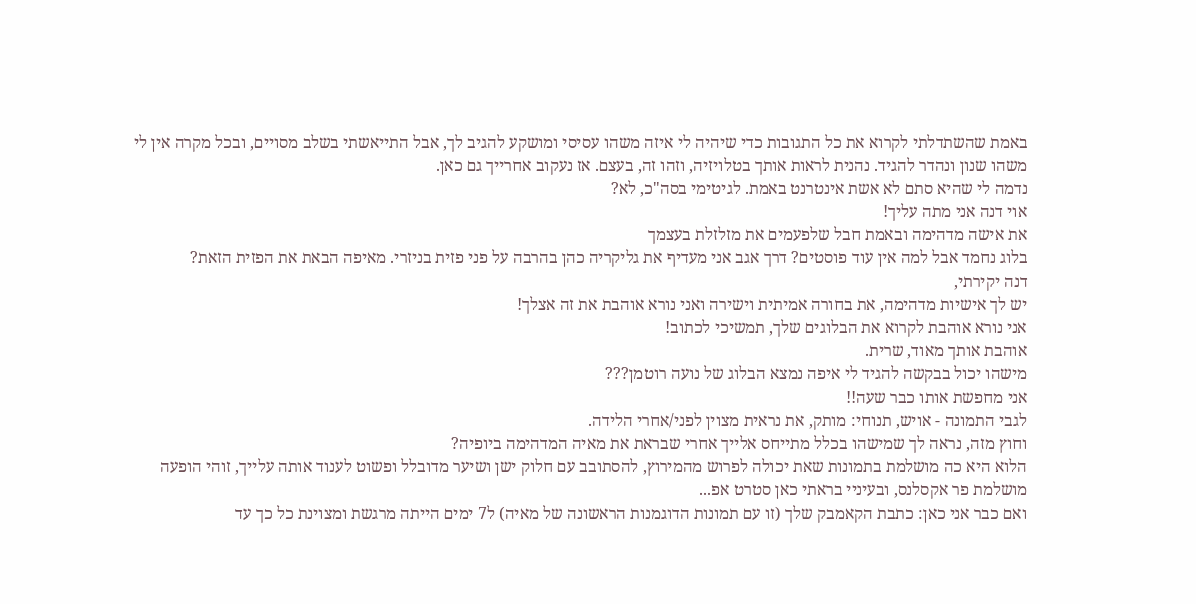באמת שהשתדלתי לקרוא את כל התגובות כדי שיהיה לי איזה משהו עסיסי ומושקע להגיב לך, אבל התייאשתי בשלב מסויים, ובכל מקרה אין לי משהו שנון ונהדר להגיד. נהנית לראות אותך בטלויזיה, וזהו זה, בעצם. אז נעקוב אחרייך גם כאן.
נדמה לי שהיא סתם לא אשת אינטרנט באמת. לגיטימי בסה"כ, לא?
אוי דנה אני מתה עליך!
את אישה מדהימה ובאמת חבל שלפעמים את מזלזלת בעצמך
בלוג נחמד אבל למה אין עוד פוסטים? דרך אגב אני מעדיף את גליקריה כהן בהרבה על פני פזית בניזרי. מאיפה הבאת את הפזית הזאת?
דנה יקירתי,
יש לך אישיות מדהימה, את בחורה אמיתית וישירה ואני נורא אוהבת את זה אצלך!
אני נורא אוהבת לקרוא את הבלוגים שלך, תמשיכי לכתוב!
אוהבת אותך מאוד, שרית.
מישהו יכול בבקשה להגיד לי איפה נמצא הבלוג של נועה רוטמן???
אני מחפשת אותו כבר שעה!!
לגבי התמונה - אויש, תנוחי: מותק, את נראית מצוין לפני/אחרי הלידה.
וחוץ מזה, נראה לך שמישהו בכלל מתייחס אלייך אחרי שבראת את מאיה המדהימה ביופיה?
הלוא היא כה מושלמת בתמונות שאת יכולה לפרוש מהמירוץ, להסתובב עם חלוק ישן ושיער מדובלל ופשוט לענוד אותה עלייך, זוהי הופעה מושלמת פר אקסלנס, ובעיניי בראתי כאן סטרט אפ...
ואם כבר אני כאן: כתבת הקאמבק שלך (זו עם תמונות הדוגמנות הראשונה של מאיה) ל7 ימים הייתה מרגשת ומצוינת כל כך עד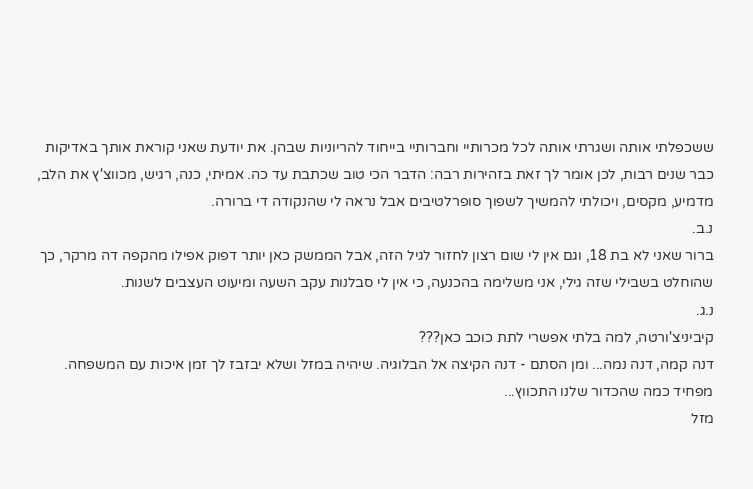ששכפלתי אותה ושגרתי אותה לכל מכרותיי וחברותיי בייחוד להריוניות שבהן. את יודעת שאני קוראת אותך באדיקות כבר שנים רבות, לכן אומר לך זאת בזהירות רבה: הדבר הכי טוב שכתבת עד כה. אמיתי, כנה, רגיש, מכווצ'ץ את הלב, מדמיע, מקסים, ויכולתי להמשיך לשפוך סופרלטיבים אבל נראה לי שהנקודה די ברורה.
נ.ב.
ברור שאני לא בת 18, וגם אין לי שום רצון לחזור לגיל הזה, אבל הממשק כאן יותר דפוק אפילו מהקפה דה מרקר, כך שהוחלט בשבילי שזה גילי, אני משלימה בהכנעה, כי אין לי סבלנות עקב השעה ומיעוט העצבים לשנות.
נ.ג.
קיביניצ'ורטה, למה בלתי אפשרי לתת כוכב כאן???
דנה קמה, דנה נמה... ומן הסתם - דנה הקיצה אל הבלוגיה. שיהיה במזל ושלא יבזבז לך זמן איכות עם המשפחה.
מפחיד כמה שהכדור שלנו התכווץ...
מזל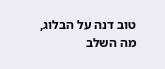טוב דנה על הבלוג, מה השלב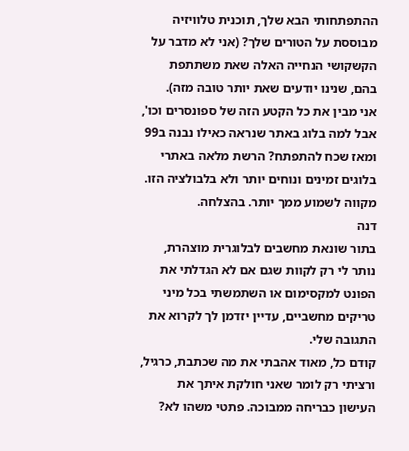ההתפתחותי הבא שלך, תוכנית טלוויזיה מבוססת על הטורים שלך? (אני לא מדבר על הקשקושי הנחייה האלה שאת משתתפת בהם, שנינו יודעים שאת יותר טובה מזה).
אני מבין את כל הקטע הזה של ספונסרים וכו', אבל למה בלוג באתר שנראה כאילו נבנה ב99 ומאז שכח להתפתח? הרשת מלאה באתרי בלוגים זמינים ונוחים יותר ולא בלבולציה הזו.
מקווה לשמוע ממך יותר. בהצלחה.
דנה
בתור שונאת מחשבים לבלוגרית מוצהרת, נותר לי רק לקוות שגם אם לא הגדלתי את הפונט למקסימום או השתמשתי בכל מיני טריקים מחשביים, עדיין יזדמן לך לקרוא את התגובה שלי.
קודם כל, מאוד אהבתי את מה שכתבת, כרגיל, ורציתי רק לומר שאני חולקת איתך את העישון כבריחה ממבוכה. פתטי משהו לא?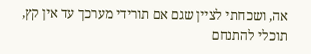אה, ושכחתי לציין שגם אם תורידי מערכך עד אין קץ, תוכלי להתנחם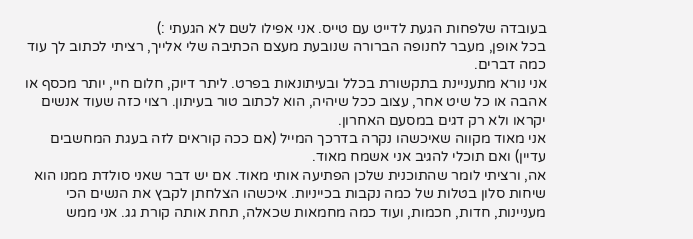בעובדה שלפחות הגעת לדייט עם טייס. אני אפילו לשם לא הגעתי :)
בכל אופן, מעבר לחנופה הברורה שנובעת מעצם הכתיבה שלי אלייך, רציתי לכתוב לך עוד כמה דברים.
אני נורא מתעניינת בתקשורת בכלל ובעיתונאות בפרט. ליתר דיוק, חלום חיי, יותר מכסף או אהבה או כל שיט אחר, עצוב ככל שיהיה, הוא לכתוב טור בעיתון. רצוי כזה שעוד אנשים יקראו ולא רק דגים במסעם האחרון.
אני מאוד מקווה שאיכשהו נקרה בדרכך המייל (אם ככה קוראים לזה בעגת המחשבים עדיין) ואם תוכלי להגיב אני אשמח מאוד.
אה, ורציתי לומר שהתוכנית שלכן הפתיעה אותי מאוד. אם יש דבר שאני סולדת ממנו הוא שיחות סלון בטלות של כמה נקבות בכייניות. איכשהו הצלחתן לקבץ את הנשים הכי מעניינות, חדות, חכמות, ועוד כמה מחמאות שכאלה, תחת אותה קורת גג. אני ממש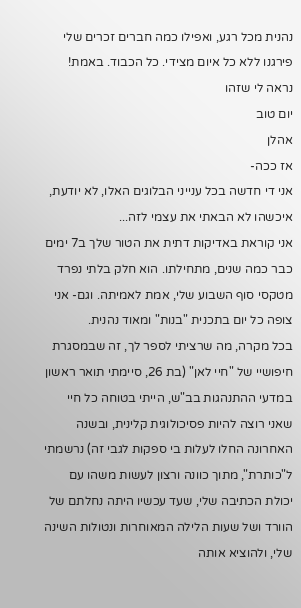נהנית מכל רגע, ואפילו כמה חברים זכרים שלי פירגנו ללא כל איום מצידי. כל הכבוד. באמת!
נראה לי שזהו
יום טוב
אהלן
אז ככה-
אני די חדשה בכל ענייני הבלוגים האלו, לא יודעת, איכשהו לא הבאתי את עצמי לזה...
אני קוראת באדיקות דתית את הטור שלך ב7 ימים כבר כמה שנים, מתחילתו. הוא חלק בלתי נפרד מטקסי סוף השבוע שלי, אמת לאמיתה. וגם- אני צופה כל יום בתכנית "בנות" ומאוד נהנית.
בכל מקרה, מה שרציתי לספר לך, זה שבמסגרת חיפושיי של "חיי לאן" (בת 26, סיימתי תואר ראשון במדעי ההתנהגות בב"ש, הייתי בטוחה כל חיי שאני רוצה להיות פסיכולוגית קלינית, ובשנה האחרונה החלו לעלות בי ספקות לגבי זה) נרשמתי ל"כותרת", מתוך כוונה ורצון לעשות משהו עם יכולת הכתיבה שלי, שעד עכשיו היתה נחלתם של הוורד ושל שעות הלילה המאוחרות ונטולות השינה שלי, ולהוציא אותה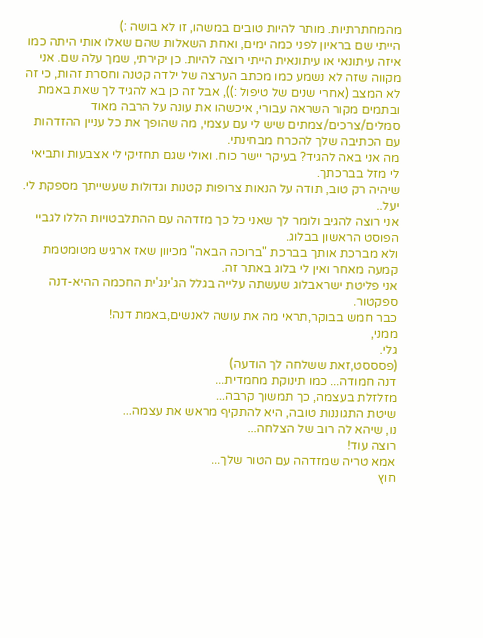מהמחתרתיות. מותר להיות טובים במשהו, זו לא בושה :)
הייתי שם בראיון לפני כמה ימים, ואחת השאלות שהם שאלו אותי היתה כמו איזה עיתונאי או עיתונאית הייתי רוצה להיות. כן יקירתי, שמך עלה שם. אני מקווה שזה לא נשמע כמו מכתב הערצה של ילדה קטנה וחסרת זהות, כי זה לא המצב (אחרי שנים של טיפול :)), אבל זה כן בא להגיד לך שאת באמת ובתמים מקור השראה עבורי, איכשהו את עונה על הרבה מאוד סמלים/צרכים/צמתים שיש לי עם עצמי, מה שהופך את כל עניין ההזדהות עם הכתיבה שלך להכרח מבחינתי.
מה אני באה להגיד? בעיקר יישר כוח. ואולי שגם תחזיקי לי אצבעות ותביאי לי מזל בברכתך.
שיהיה רק טוב, תודה על הנאות צרופות קטנות וגדולות שעשייתך מספקת לי.
יעל..
אני רוצה להגיב ולומר לך שאני כל כך מזדהה עם ההתלבטויות הללו לגביי הפוסט הראשון בבלוג.
ולא מברכת אותך בברכת "ברוכה הבאה" מכיוון שאז ארגיש מטומטמת קמעה מאחר ואין לי בלוג באתר זה.
אני פליטת ישראבלוג שעשתה עלייה בגלל הג'ינג'ית החכמה ההיא-דנה ספקטור.
כבר חמש בבוקר,תראי מה את עושה לאנשים,באמת דנה!
ממני,
גלי.
(פסססט,זאת ששלחה לך הודעה)
דנה חמודה... כמו תינוקת מחמדית...
מזלזלת בעצמה, כך תמשוך קרבה...
שיטת התגוננות טובה, היא להתקיף מראש את עצמה...
נו, שיהא לה רוב של הצלחה...
רוצה עוד!
אמא טריה שמזדהה עם הטור שלך...
חוץ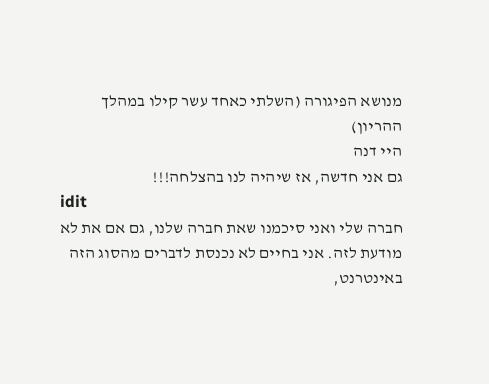מנושא הפיגורה (השלתי כאחד עשר קילו במהלך ההריון)
היי דנה
גם אני חדשה, אז שיהיה לנו בהצלחה!!!
idit
חברה שלי ואני סיכמנו שאת חברה שלנו, גם אם את לא מודעת לזה. אני בחיים לא נכנסת לדברים מהסוג הזה באינטרנט,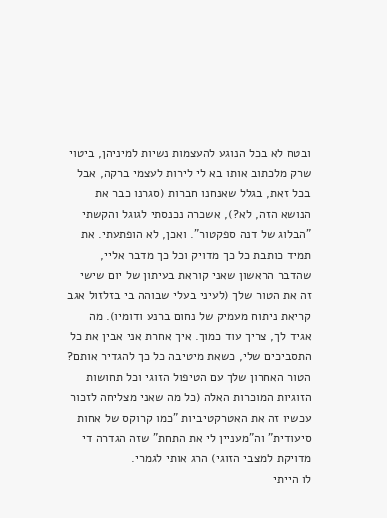ובטח לא בכל הנוגע להעצמות נשיות למיניהן, ביטוי שרק מלכתוב אותו בא לי לירות לעצמי ברקה, אבל בכל זאת, בגלל שאנחנו חברות (סגרנו כבר את הנושא הזה, לא?), אשכרה נכנסתי לגוגל והקשתי "הבלוג של דנה ספקטור". ואכן, לא הופתעתי. את תמיד כותבת כל כך מדויק וכל כך מדבר אליי, שהדבר הראשון שאני קוראת בעיתון של יום שישי זה את הטור שלך (לעיני בעלי שבוהה בי בזלזול אגב קריאת ניתוח מעמיק של נחום ברנע ודומיו). מה אגיד לך, צריך עוד כמוך. איך אחרת אני אבין את כל התסביכים שלי, כשאת מיטיבה כל כך להגדיר אותם? הטור האחרון שלך עם הטיפול הזוגי וכל תחושות הזוגיות המוכרות האלה (כל מה שאני מצליחה לזכור עכשיו זה את האטרקטיביות "כמו קרוקס של אחות סיעודית" וה"מעניין לי את התחת" שזה הגדרה די מדויקת למצבי הזוגי) הרג אותי לגמרי.
לו הייתי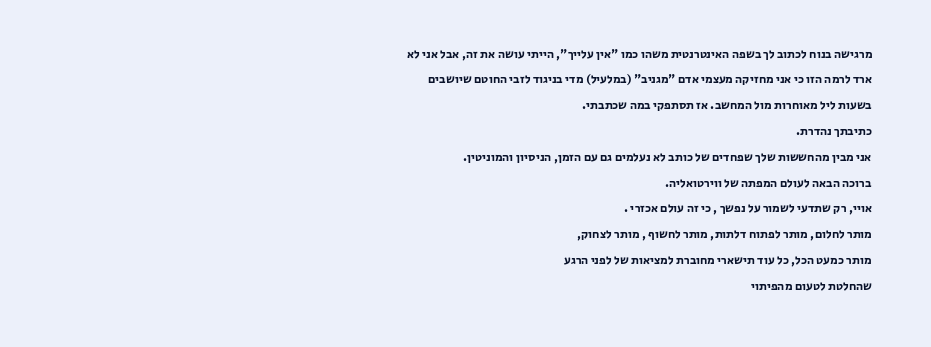מרגישה בנוח לכתוב לך בשפה האינטרנטית משהו כמו "אין עלייך", הייתי עושה את זה, אבל אני לא ארד לרמה הזו כי אני מחזיקה מעצמי אדם "מגניב" (במלעיל) מדי בניגוד לזבי החוטם שיושבים בשעות ליל מאוחרות מול המחשב. אז תסתפקי במה שכתבתי.
כתיבתך נהדרת.
אני מבין מהחששות שלך שפחדים של כותב לא נעלמים גם עם הזמן, הניסיון והמוניטין.
ברוכה הבאה לעולם המפתה של ווירטואליה.
אויי, רק שתדעי לשמור על נפשך , כי זה עולם אכזרי .
מותר לחלום, מותר לפתוח דלתות, מותר לחשוף , מותר לצחוק,
מותר כמעט הכל, כל עוד תישארי מחוברת למציאות של לפני הרגע
שהחלטת לטעום מהפיתוי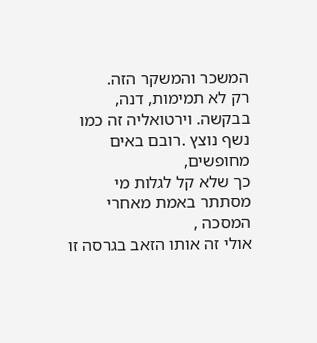המשכר והמשקר הזה.
רק לא תמימות, דנה, בבקשה. וירטואליה זה כמו נשף נוצץ .רובם באים מחופשים,
כך שלא קל לגלות מי מסתתר באמת מאחרי המסכה ,
אולי זה אותו הזאב בגרסה זו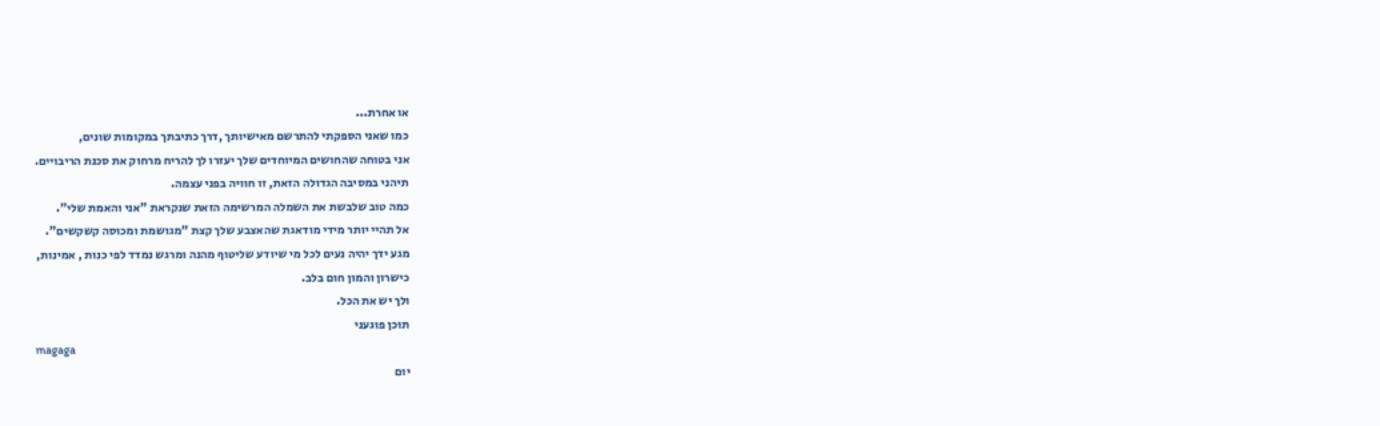או אחרת...
כמו שאני הספקתי להתרשם מאישיותך ,דרך כתיבתך במקומות שונים,
אני בטוחה שהחושים המיוחדים שלך יעזרו לך להריח מרחוק את סכנת הריבויים.
תיהני במסיבה הגדולה הזאת, זו חוויה בפני עצמה.
כמה טוב שלבשת את השמלה המרשימה הזאת שנקראת "אני והאמת שלי".
אל תהיי יותר מידי מודאגת שהאצבע שלך קצת "מגושמת ומכוסה קשקשים".
מגע ידך יהיה נעים לכל מי שיודע שליטוף מהנה ומרגש נמדד לפי כנות , אמינות,
כישרון והמון חום בלב.
ולך יש את הכל.
תוכן פוגעני
magaga
יום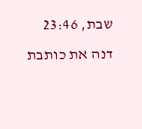שבת, 23:46
דנה את כותבת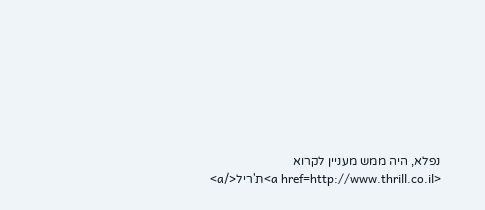נפלא, היה ממש מעניין לקרוא
<a href=http://www.thrill.co.il>ת'ריל</a>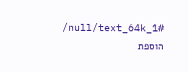/null/text_64k_1#
הוספת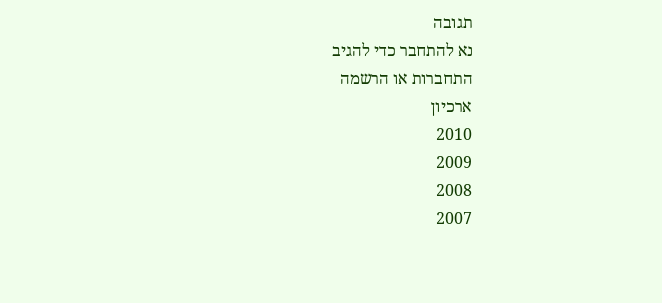תגובה
נא להתחבר כדי להגיב
התחברות או הרשמה
ארכיון
2010
2009
2008
2007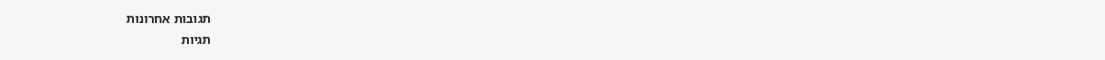תגובות אחרונות
תגיות